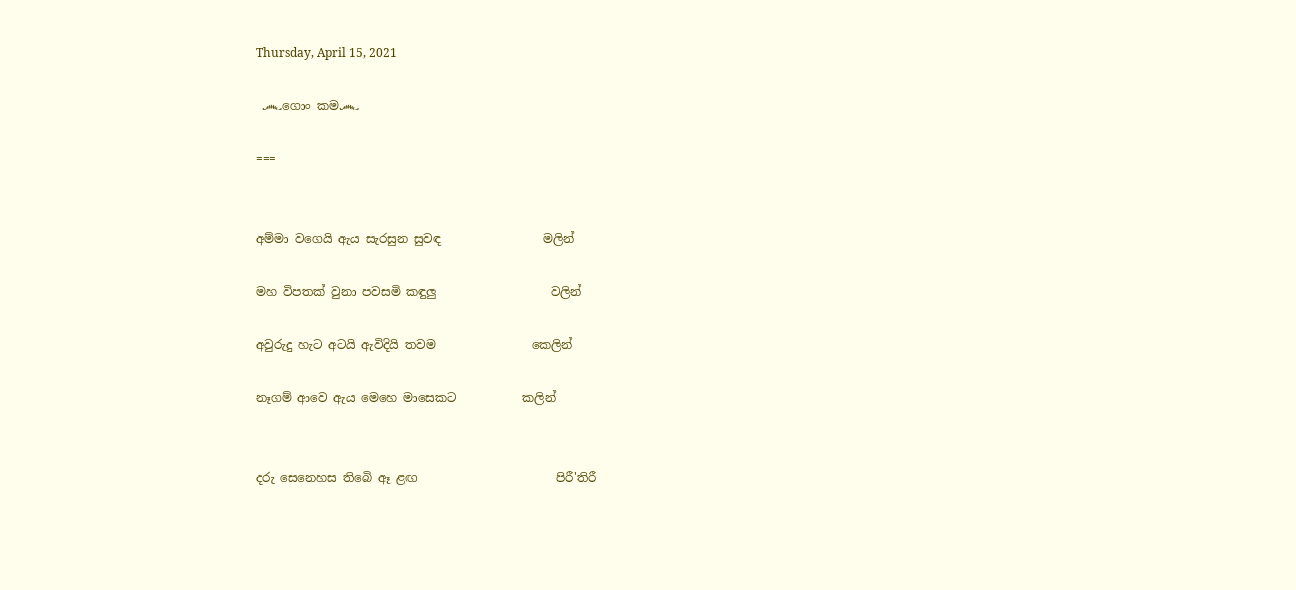Thursday, April 15, 2021

 ෴ගොං කම෴

===


අම්මා වගෙයි ඇය සැරසුන සුවඳ                 මලින්

මහ විපතක් වුනා පවසමි කඳුලු                   වලින්

අවුරුදු හැට අටයි ඇවිදියි තවම                කෙලින්

නෑගම් ආවෙ ඇය මෙහෙ මාසෙකට           කලින්


දරු සෙනෙහස තිබෙි ඈ ළඟ                       පිරී'තිරී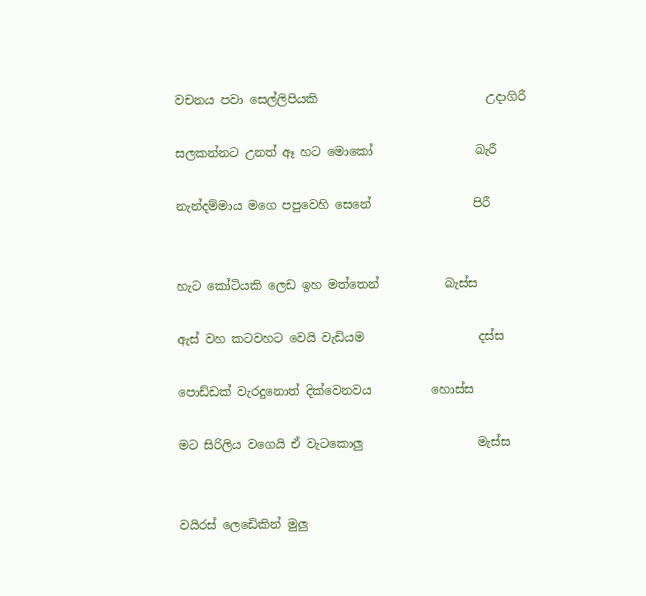වචනය පවා සෙල්ලිපියකි                            උදාගිරී

සලකන්නට උනත් ඈ හට මොකෝ                 බැරී

නැන්දම්මාය මගෙ පපුවෙහි සෙනේ                 පිරී


හැට කෝටියකි ලෙඩ ඉහ මත්තෙන්           බැස්ස

ඇස් වහ කටවහට වෙයි වැඩියම                   දස්ස

පොඩ්ඩක් වැරදුනොත් දික්වෙනවය          හොස්ස

මට සිරිලිය වගෙයි ඒ වැටකොලු                   මැස්ස


වයිරස් ලෙඩෙිකින් මුලු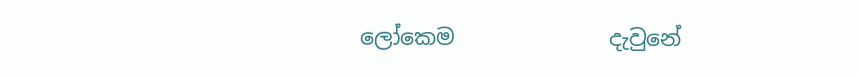ලෝකෙම              දැවුනේ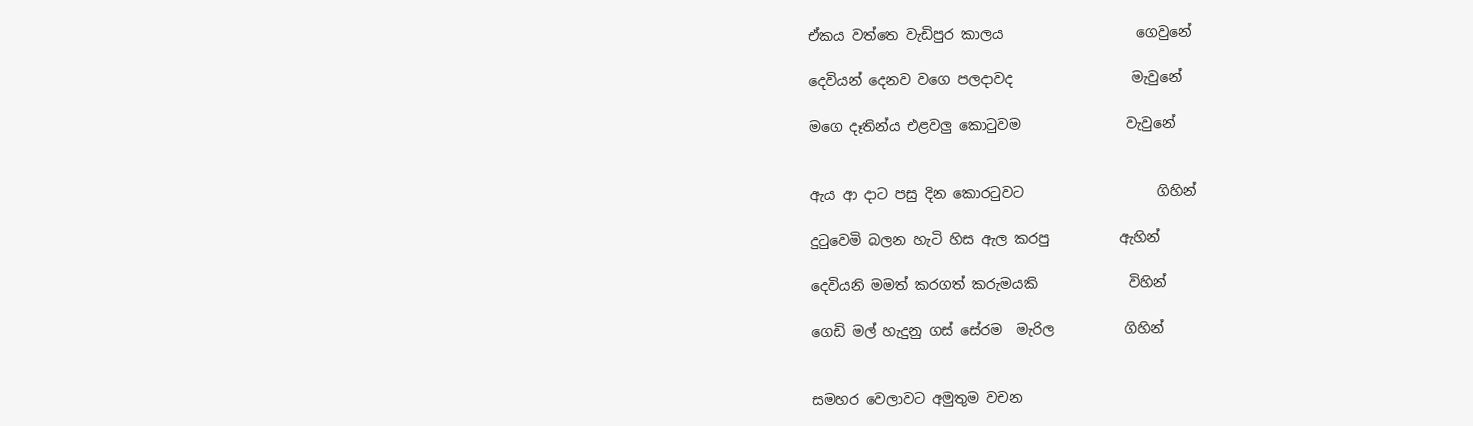ඒකය වත්තෙ වැඩිපුර කාලය                   ගෙවුනේ

දෙවියන් දෙනව වගෙ පලදාවද                 මැවුනේ

මගෙ දෑතින්ය එළවලු කොටුවම               වැවුනේ


ඇය ආ දාට පසු දින කොරටුවට                   ගිහින්

දුටුවෙමි බලන හැටි හිස ඇල කරපු          ඇහින්

දෙවියනි මමත් කරගත් කරුමයකි             විහින්

ගෙඩි මල් හැදුනු ගස් සේරම  මැරිල          ගිහින්


සමහර වෙලාවට අමුතුම වචන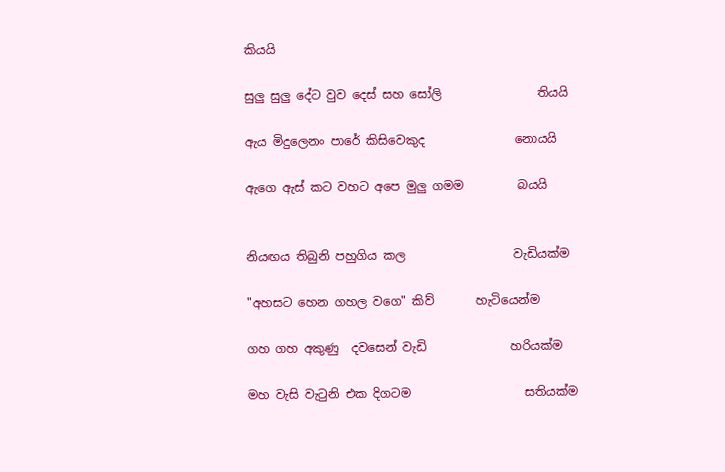කියයි

සුලු සුලු දේට වුව දෙස් සහ සෝලි                තියයි

ඇය මිදුලෙනං පාරේ කිසිවෙකුද               නොයයි

ඇගෙ ඇස් කට වහට අපෙ මුලු ගමම         බයයි


නියඟය තිබුනි පහුගිය කල                  වැඩියක්ම

"අහසට හෙන ගහල වගෙ" කිව්       හැටියෙන්ම

ගහ ගහ අකුණු  දවසෙන් වැඩි              හරියක්ම

මහ වැසි වැටුනි එක දිගටම                   සතියක්ම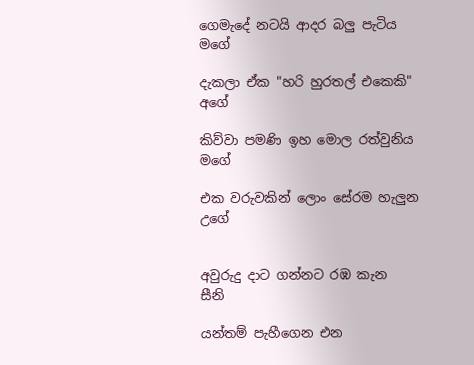ගෙමැදේ නටයි ආදර බලු පැටිය                    මගේ

දැකලා ඒක "හරි හුරතල් එකෙකි"                 අගේ

කිව්වා පමණි ඉහ මොල රත්වුනිය               මගේ

එක වරුවකින් ලොං සේරම හැලුන              උගේ


අවුරුදු දාට ගන්නට රඹ කැන                           සීනි

යන්තම් පැහීගෙන එන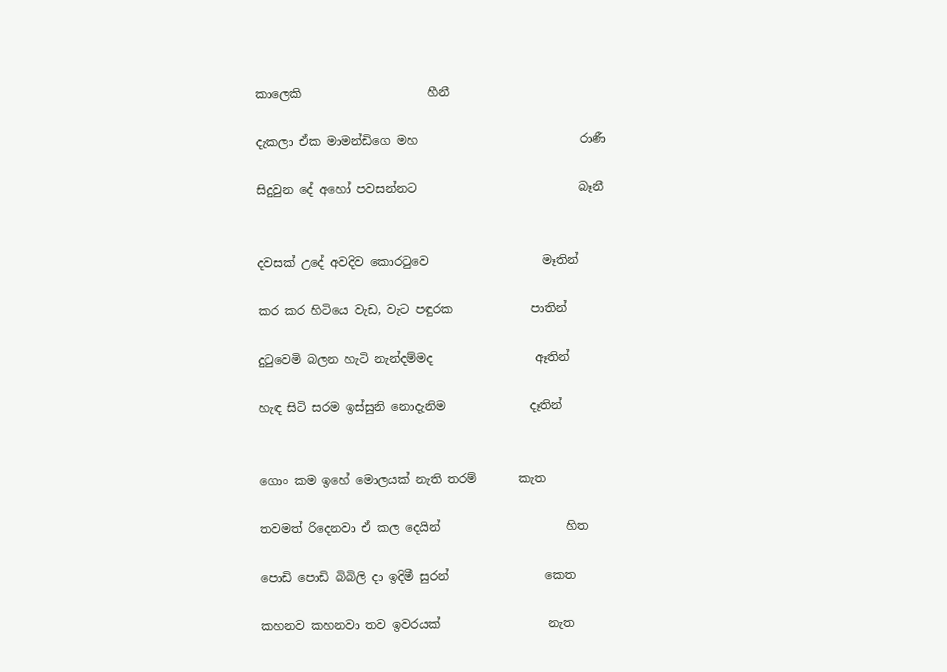කාලෙකි                     හීනී

දැකලා ඒක මාමන්ඩිගෙ මහ                           රාණී

සිදුවුන දේ අහෝ පවසන්නට                           බෑනී


දවසක් උදේ අවදිව කොරටුවෙ                   මෑතින්

කර කර හිටියෙ වැඩ, වැට පඳුරක             පාතින්

දුටුවෙමි බලන හැටි නැන්දම්මද                 ඈතින්

හැඳ සිටි සරම ඉස්සුනි නොදැනිම              දෑතින්


ගොං කම ඉහේ මොලයක් නැති තරම්       කැත

තවමත් රිදෙනවා ඒ කල දෙයින්                     හිත

පොඩි පොඩි බිබිලි දා ඉදිමී සුරන්                කෙත

කහනව කහනවා තව ඉවරයක්                  නැත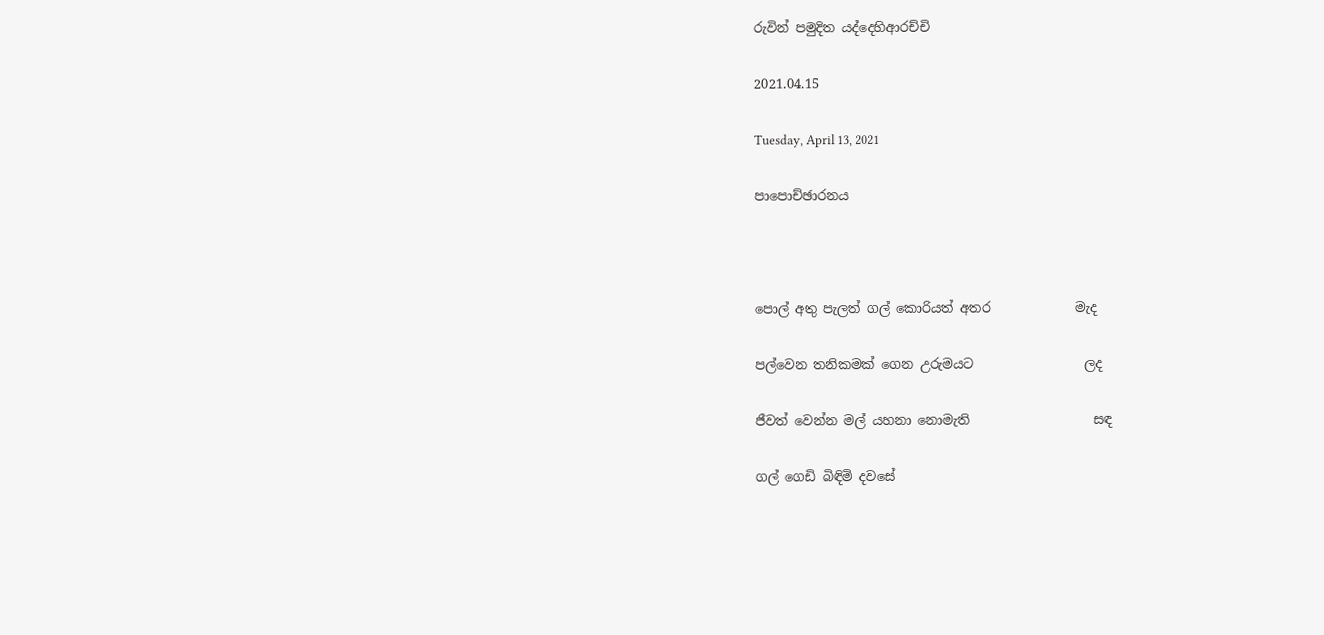රුවින් පමුදිත යද්දෙහිආරච්චි

2021.04.15

Tuesday, April 13, 2021

පාපොච්ඡාරනය



පොල් අතු පැලත් ගල් කොරියත් අතර             මැද

පල්වෙන තනිකමක් ගෙන උරුමයට                 ලද

ජීවත් වෙන්න මල් යහනා නොමැති                   සඳ

ගල් ගෙඩි බිඳිමි දවසේ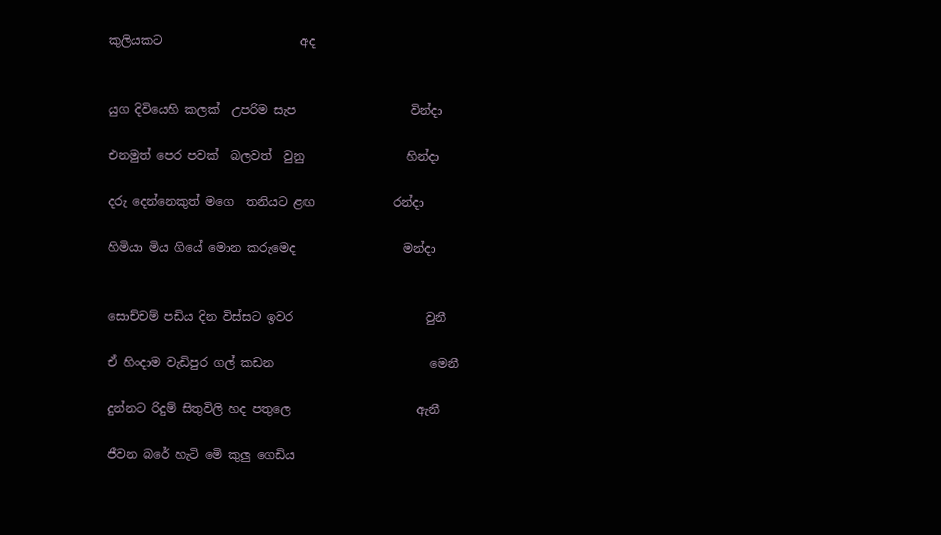කුලියකට                       අද


යුග දිවියෙහි කලක්  උපරිම සැප                   වින්දා

එනමුත් පෙර පවක්  බලවත්  වුනු                 හින්දා

දරු දෙන්නෙකුත් මගෙ  තනියට ළඟ             රන්දා

හිමියා මිය ගියේ මොන කරුමෙද                  මන්දා


සොච්චම් පඩිය දින විස්සට ඉවර                      වුනී

ඒ හිංදාම වැඩිපුර ගල් කඩන                          මෙනී

දුන්නට රිදුම් සිතුවිලි හද පතුලෙ                     ඇනී

ජීවන බරේ හැටි මෙි කුලු ගෙඩිය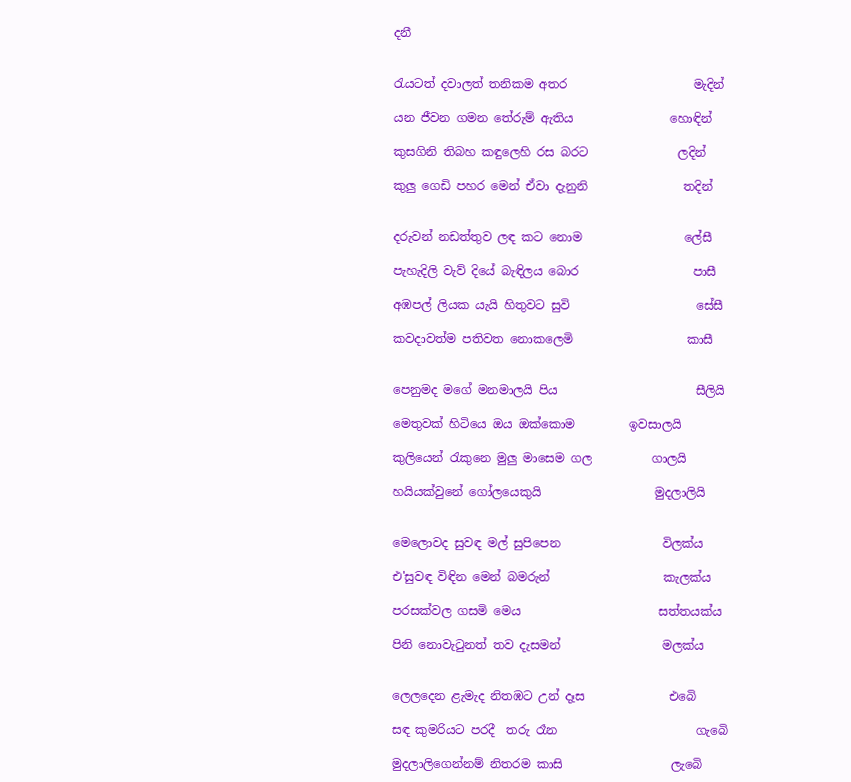දනී


රැයටත් දවාලත් තනිකම අතර                     මැදින්

යන ජීවන ගමන තේරුම් ඇතිය                හොඳින්

කුසගිනි තිබහ කඳුලෙහි රස බරට               ලදින්

කුලු ගෙඩි පහර මෙන් ඒවා දැනුනි                තදින්


දරුවන් නඩත්තුව ලඳ කට නොම                 ලේසී

පැහැදිලි වැව් දියේ බැඳිලය බොර                   පාසී

අඹපල් ලියක යැයි හිතුවට සුවි                     සේසී

කවදාවත්ම පතිවත නොකලෙමි                   කාසී


පෙනුමද මගේ මනමාලයි පිය                       සීලියි

මෙතුවක් හිටියෙ ඔය ඔක්කොම         ඉවසාලයි

කුලියෙන් රැකුනෙ මුලු මාසෙම ගල          ගාලයි

හයියක්වුනේ ගෝලයෙකුයි                   මුදලාලියි


මෙලොවද සුවඳ මල් සුපිපෙන                 විලක්ය

එ'සුවඳ විඳින මෙන් බමරුන්                   කැලක්ය

පරසක්වල ගසමි මෙය                       සත්තයක්ය

පිනි නොවැටුනත් තව දැසමන්                 මලක්ය


ලෙලදෙන ළැමැද නිතඹට උන් දෑස              එබෙි

සඳ කුමරියට පරදී  තරු රෑන                       ගැබෙි

මුදලාලිගෙන්නම් නිතරම කාසි                  ලැබෙි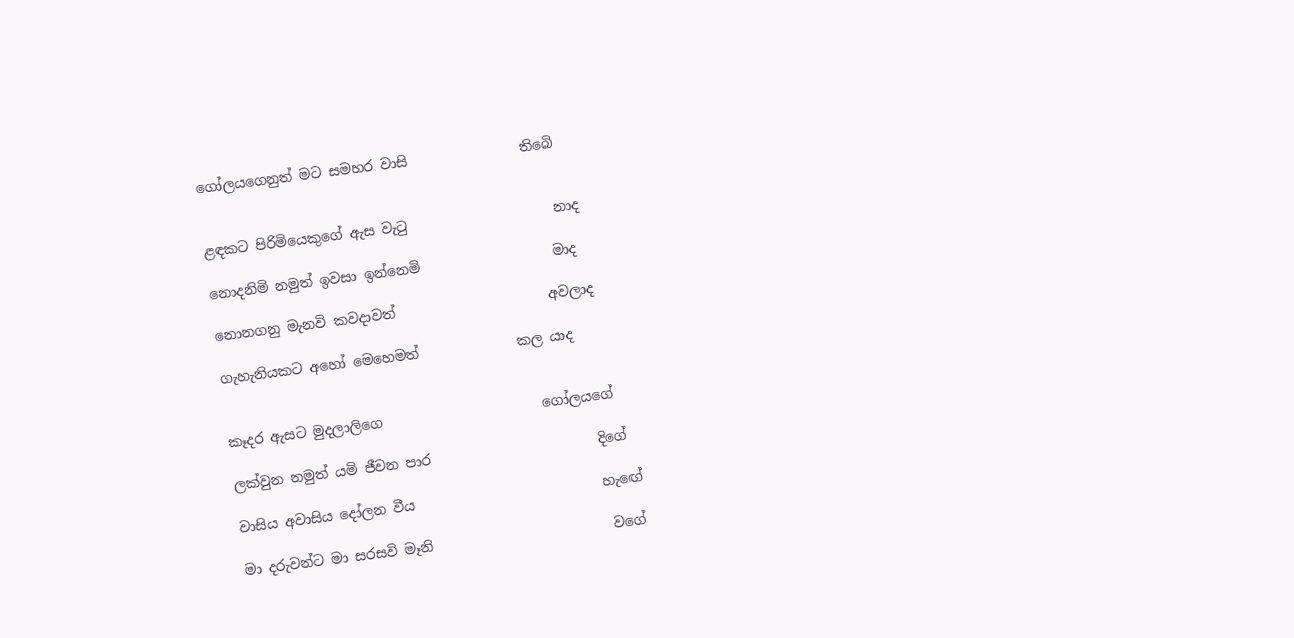ගෝලයගෙනුත් මට සමහර වාසි                තිබෙි


ළඳකට පිරිමියෙකුගේ ඇස වැටු                     නාද

නොදනිමි නමුත් ඉවසා ඉන්නෙමි                   මාද

නොනගනු මැනවි කවදාවත්                      අවලාද

ගැහැනියකට අහෝ මෙහෙමත්              කල යාද


කෑදර ඇසට මුදලාලිගෙ                       ගෝලයගේ

ලක්වුන නමුත් යමි ජීවන පාර                        දිගේ

වාසිය අවාසිය දෝලන වීය                           හැඟේ

මා දරුවන්ට මා සරසවි මෑනි                          වගේ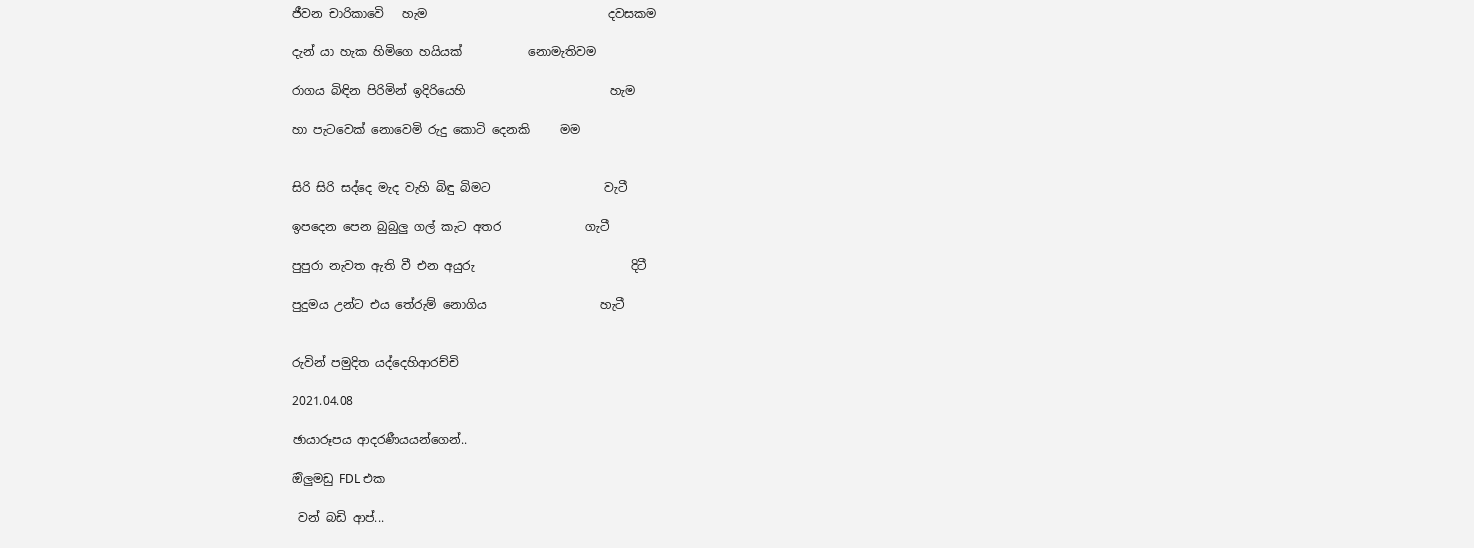ජීවන චාරිකාවෙි   හැම                              දවසකම

දැන් යා හැක හිමිගෙ හයියක්           නොමැතිවම

රාගය බිඳින පිරිමින් ඉදිරියෙහි                        හැම

හා පැටවෙක් නොවෙමි රුදු කොටි දෙනකි     මම


සිරි සිරි සද්දෙ මැද වැහි බිඳු බිමට                   වැටී

ඉපදෙන පෙන බුබුලු ගල් කැට අතර              ගැටී

පුපුරා නැවත ඇති වී එන අයුරු                          දිටී

පුදුමය උන්ට එය තේරුම් නොගිය                   හැටී


රුවින් පමුදිත යද්දෙහිආරච්චි

2021.04.08

ඡායාරූපය ආදරණීයයන්ගෙන්..

ඔිලුමඩු FDL එක

 වන් බඩි ආප්...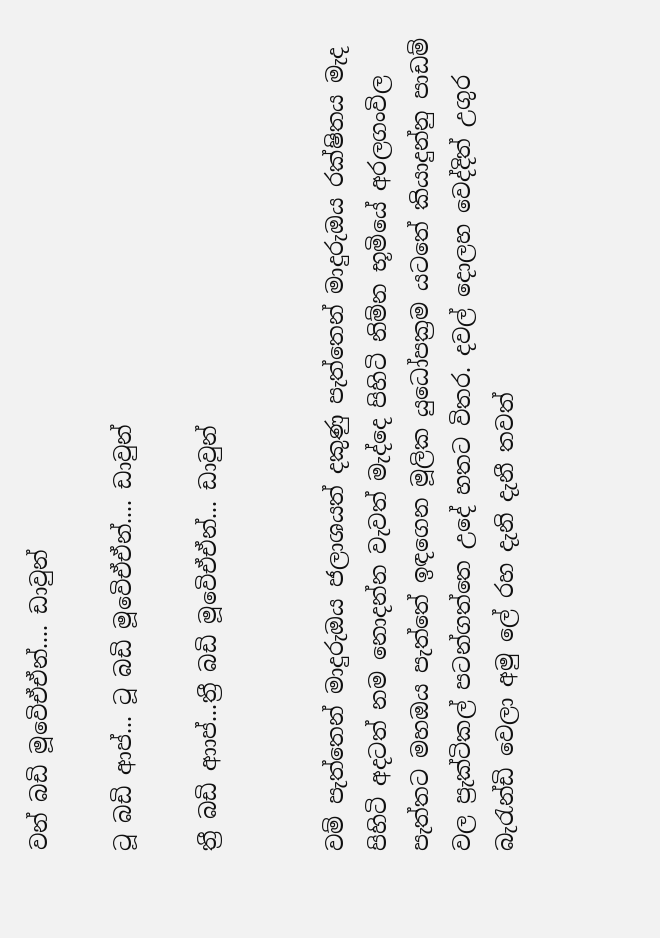වන් බඩි මූවෙිඒඒන්.... ඩාවුන්

ටූ බඩි ආප්... ටූ බඩි මූවෙිඒඒන්.... ඩාවුන්

ත්‍රී බඩි ආාප්...ත්‍රී බඩි මූවෙිඒඒන්... ඩාවුන්


වම් පැත්තෙන් මාදුරුඔය ජලාශයත් දකුණු පැත්තෙන් මාදුරුඔය රක්ෂිතය මැද පිහිටි අදටත් නම නොදන්න වැවත් මැද්දෙ පිහිටි නිම්න භූමියේ අරලගංවිල පැත්තට මහඔය පැත්තේ ඉඳගෙන මූලික යුධෝපක්‍රම යටතේ කියාදුන්නු පාඩම් වල ප්‍රැක්ටිකල් පටන්ගත්තෙ උදේ හතට විතර. දවල් දොලහ වෙද්දිත් උගුර බැරැන්ඩි වෙලා අමු ලේ රහ දැනි දැනී තවත්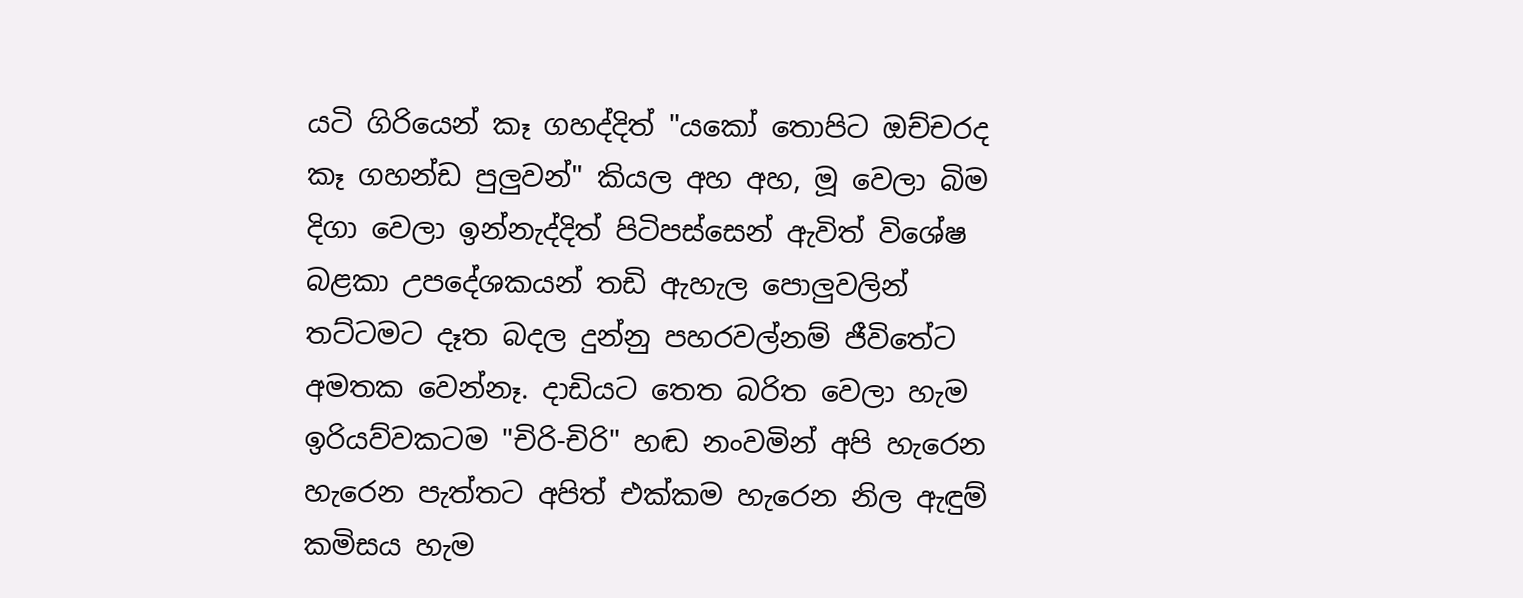යටි ගිරියෙන් කෑ ගහද්දිත් "යකෝ තොපිට ඔච්චරද කෑ ගහන්ඩ පුලුවන්" කියල අහ අහ, මූ වෙලා බිම දිගා වෙලා ඉන්නැද්දිත් පිටිපස්සෙන් ඇවිත් විශේෂ බළකා උපදේශකයන් තඩි ඇහැල පොලුවලින් තට්ටමට දෑත බදල දුන්නු පහරවල්නම් ජීවිතේට අමතක වෙන්නෑ. දාඩියට තෙත බරිත වෙලා හැම ඉරියව්වකටම "චිරි-චිරි" හඬ නංවමින් අපි හැරෙන හැරෙන පැත්තට අපිත් එක්කම හැරෙන නිල ඇඳුම් කමිසය හැම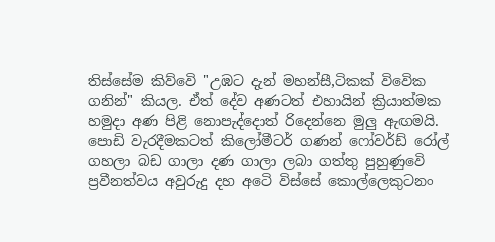තිස්සේම කිව්වෙි "උඹට දැන් මහන්සී,ටිකක් විවෙික ගනින්" කියල. ඒත් දේව අණටත් එහායින් ක්‍රියාත්මක හමුදා අණ පිළි නොපැද්දොත් රිදෙන්නෙ මුලු ඇඟමයි. පොඩි වැරදීමකටත් කිලෝමීටර් ගණන් ෆෝවර්ඩ් රෝල් ගහලා බඩ ගාලා දණ ගාලා ලබා ගත්තු පුහුණුවෙි ප්‍රවීනත්වය අවුරුදු දහ අටෙි විස්සේ කොල්ලෙකුටනං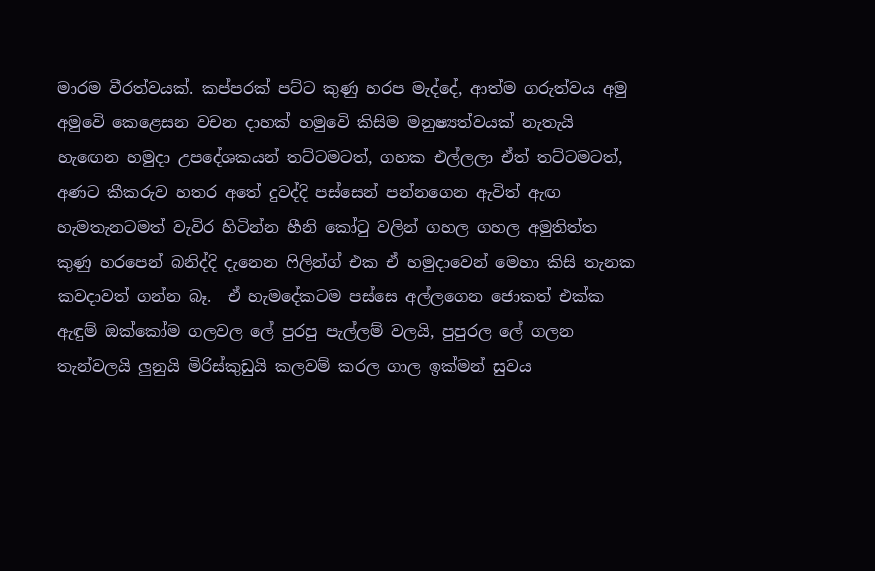මාරම වීරත්වයක්. කප්පරක් පට්ට කුණු හරප මැද්දේ, ආත්ම ගරුත්වය අමු අමුවෙි කෙළෙසන වචන දාහක් හමුවෙි කිසිම මනුෂ්‍යත්වයක් නැතැයි හැඟෙන හමුදා උපදේශකයන් තට්ටමටත්, ගහක එල්ලලා ඒත් තට්ටමටත්, අණට කීකරුව හතර අතේ දුවද්දි පස්සෙන් පන්නගෙන ඇවිත් ඇඟ හැමතැනටමත් වැවිර හිටින්න හීනි කෝටු වලින් ගහල ගහල අමුතිත්ත කුණු හරපෙන් බනිද්දි දැනෙන ෆිලින්ග් එක ඒ හමුදාවෙන් මෙහා කිසි තැනක කවදාවත් ගන්න බෑ.  ඒ හැමදේකටම පස්සෙ අල්ලගෙන ජොකත් එක්ක ඇඳුම් ඔක්කෝම ගලවල ලේ පුරපු පැල්ලම් වලයි, පුපුරල ලේ ගලන තැන්වලයි ලුනුයි මිරිස්කුඩුයි කලවම් කරල ගාල ඉක්මන් සුවය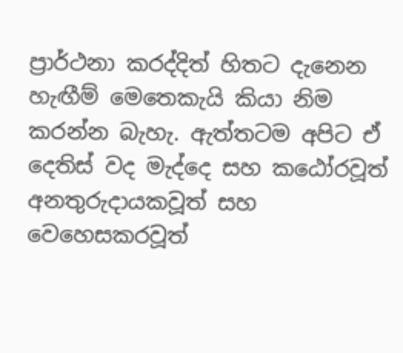ප්‍රාර්ථනා කරද්දිත් හිතට දැනෙන හැඟීම් මෙතෙකැයි කියා නිම කරන්න බැහැ. ඇත්තටම අපිට ඒ දෙතිස් වද මැද්දෙ සහ කඨෝරවූත් අනතුරුදායකවූත් සහ වෙහෙසකරවූත්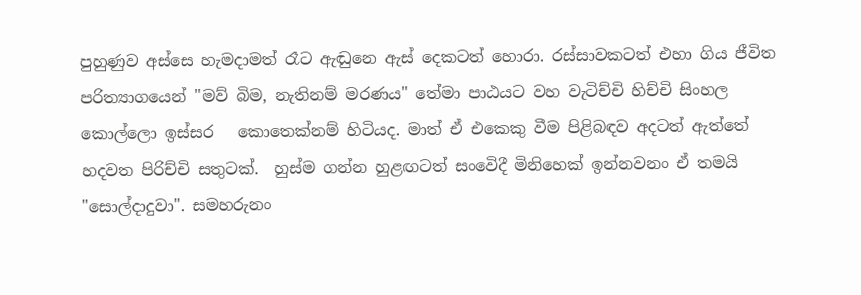පුහුණුව අස්සෙ හැමදාමත් රෑට ඇඬුනෙ ඇස් දෙකටත් හොරා. රස්සාවකටත් එහා ගිය ජීවිත පරිත්‍යාගයෙන් "මව් බිම, නැතිනම් මරණය" තේමා පාඨයට වහ වැටිච්චි හිච්චි සිංහල කොල්ලො ඉස්සර   කොතෙක්නම් හිටියද. මාත් ඒ එකෙකු වීම පිළිබඳව අදටත් ඇත්තේ හදවත පිරිච්චි සතුටක්.  හුස්ම ගන්න හුළඟටත් සංවෙිදී මිනිහෙක් ඉන්නවනං ඒ තමයි "සොල්දාදුවා". සමහරුනං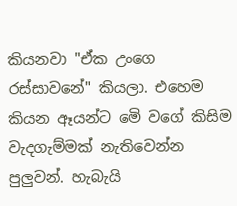කියනවා "ඒක උංගෙ රස්සාවනේ" කියලා. එහෙම කියන ඈයන්ට මෙි වගේ කිසිම වැදගැම්මක් නැතිවෙන්න පුලුවන්. හැබැයි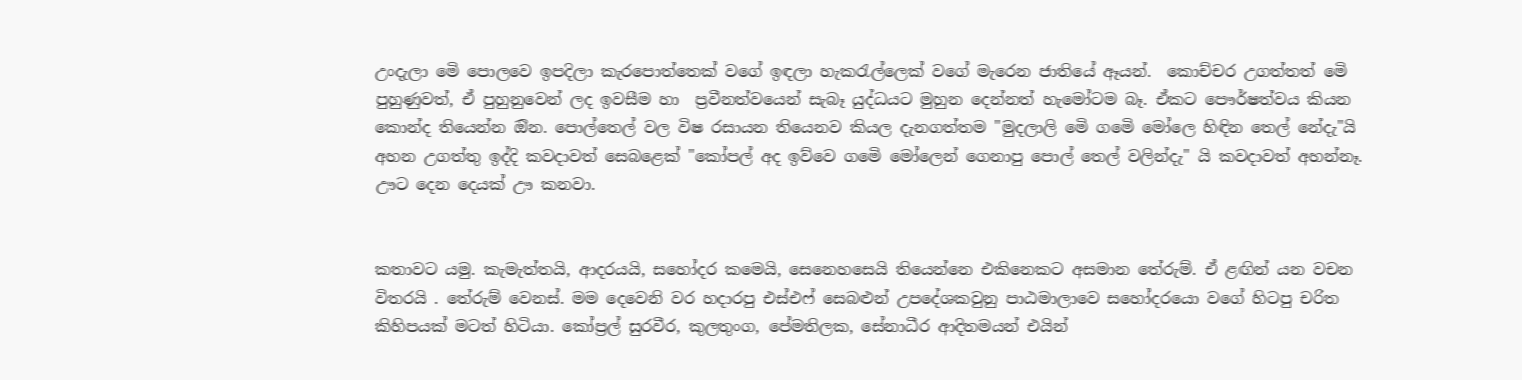උංදැලා මෙි පොලවෙ ඉපදිලා කැරපොත්තෙක් වගේ ඉඳලා හැකරැල්ලෙක් වගේ මැරෙන ජාතියේ ඈයන්.  කොච්චර උගත්තත් මෙි පුහුණුවත්, ඒ පුහුනුවෙන් ලද ඉවසීම හා  ප්‍රවීනත්වයෙන් සැබෑ යුද්ධයට මුහුන දෙන්නත් හැමෝටම බෑ. ඒකට පෞර්ෂත්වය කියන කොන්ද තියෙන්න ඔින. පොල්තෙල් වල විෂ රසායන තියෙනව කියල දැනගත්තම "මුදලාලි මෙි ගමෙි මෝලෙ හිඳින තෙල් නේදැ"යි අහන උගත්තු ඉද්දි කවදාවත් සෙබළෙක් "කෝපල් අද ඉව්වෙ ගමෙි මෝලෙන් ගෙනාපු පොල් තෙල් වලින්දැ" යි කවදාවත් අහන්නෑ. ඌට දෙන දෙයක් ඌ කනවා.


කතාවට යමු. කැමැත්තයි, ආදරයයි, සහෝදර කමෙයි, සෙනෙහසෙයි තියෙන්නෙ එකිනෙකට අසමාන තේරුම්. ඒ ළඟින් යන වචන විතරයි . තේරුම් වෙනස්. මම දෙවෙනි වර හදාරපු එස්එෆ් සෙබළුන් උපදේශකවුනු පාඨමාලාවෙ සහෝදරයො වගේ හිටපු චරිත කිහිපයක් මටත් හිටියා. කෝප්‍රල් සුරවීර, කුලතුංග, පේමතිලක, සේනාධීර ආදිතමයන් එයින්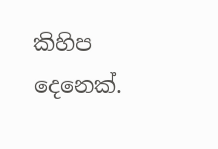කිහිප දෙනෙක්.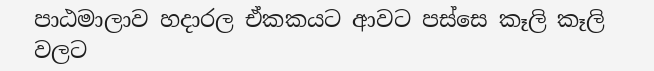පාඨමාලාව හදාරල ඒකකයට ආවට පස්සෙ කෑලි කෑලි වලට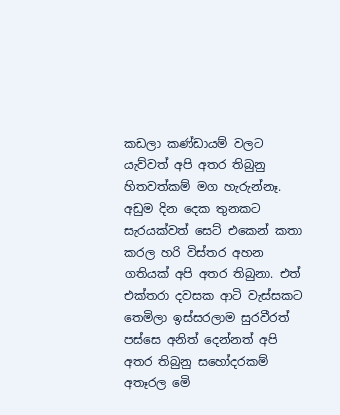කඩලා කණ්ඩායම් වලට යැව්වත් අපි අතර තිබුනු හිතවත්කම් මග හැරුන්නෑ. අඩුම දින දෙක තුනකට සැරයක්වත් සෙට් එකෙන් කතා කරල හරි විස්තර අහන ගතියක් අපි අතර තිබුනා. එත් එක්තරා දවසක ආටි වැස්සකට තෙමිලා ඉස්සරලාම සුරවීරත් පස්සෙ අනිත් දෙන්නත් අපි අතර තිබුනු සහෝදරකම් අතෑරල මෙි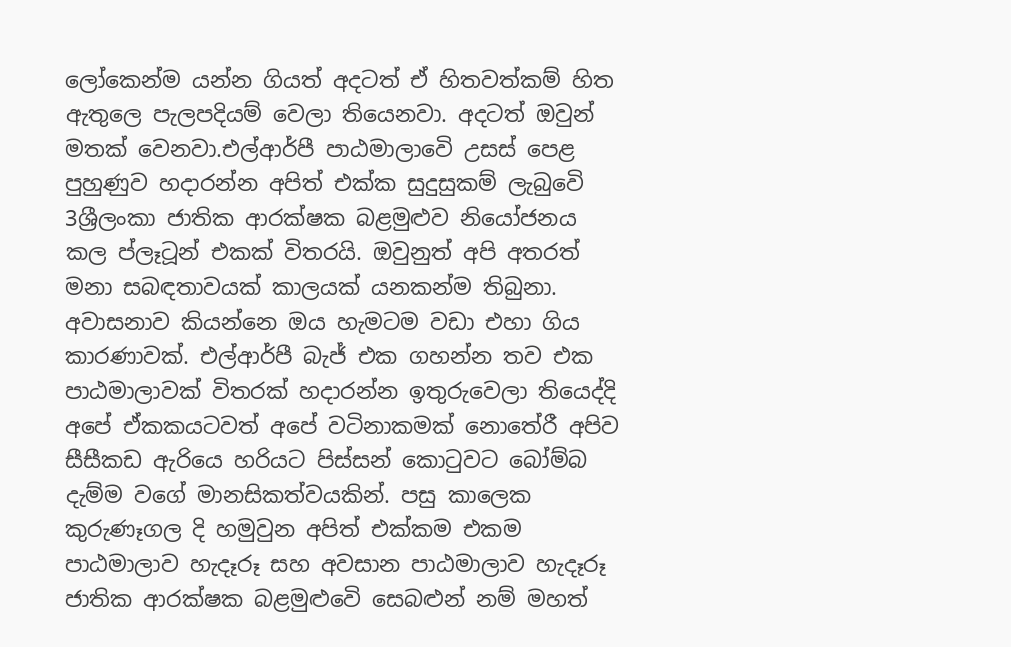ලෝකෙන්ම යන්න ගියත් අදටත් ඒ හිතවත්කම් හිත ඇතුලෙ පැලපදියම් වෙලා තියෙනවා. අදටත් ඔවුන් මතක් වෙනවා.එල්ආර්පී පාඨමාලාවෙි උසස් පෙළ පුහුණුව හදාරන්න අපිත් එක්ක සුදුසුකම් ලැබුවෙි 3ශ්‍රීලංකා ජාතික ආරක්ෂක බළමුළුව නියෝජනය කල ප්ලෑටූන් එකක් විතරයි. ඔවුනුත් අපි අතරත් මනා සබඳතාවයක් කාලයක් යනකන්ම තිබුනා. අවාසනාව කියන්නෙ ඔය හැමටම වඩා එහා ගිය කාරණාවක්. එල්ආර්පී බැජ් එක ගහන්න තව එක පාඨමාලාවක් විතරක් හදාරන්න ඉතුරුවෙලා තියෙද්දි අපේ ඒකකයටවත් අපේ වටිනාකමක් නොතේරී අපිව සීසීකඩ ඇරියෙ හරියට පිස්සන් කොටුවට බෝම්බ දැම්ම වගේ මානසිකත්වයකින්. පසු කාලෙක කුරුණෑගල දි හමුවුන අපිත් එක්කම එකම පාඨමාලාව හැදෑරූ සහ අවසාන පාඨමාලාව හැදෑරූ ජාතික ආරක්ෂක බළමුළුවෙි සෙබළුන් නම් මහත්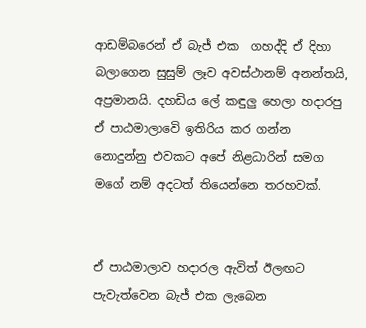ආඩම්බරෙන් ඒ බැජ් එක  ගහද්දි ඒ දිහා බලාගෙන සුසුම් ලෑව අවස්ථානම් අනන්තයි, අප්‍රමානයි. දහඩිය ලේ කඳුලු හෙලා හදාරපු ඒ පාඨමාලාවෙි ඉතිරිය කර ගන්න නොදුන්නු එවකට අපේ නිළධාරින් සමග මගේ නම් අදටත් තියෙන්නෙ තරහවක්.


ඒ පාඨමාලාව හදාරල ඇවිත් ඊලඟට පැවැත්වෙන බැජ් එක ලැබෙන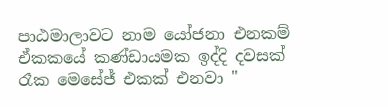පාඨමාලාවට නාම යෝජනා එනකම් ඒකකයේ කණ්ඩායමක ඉද්දි දවසක් රෑක මෙසේජ් එකක් එනවා "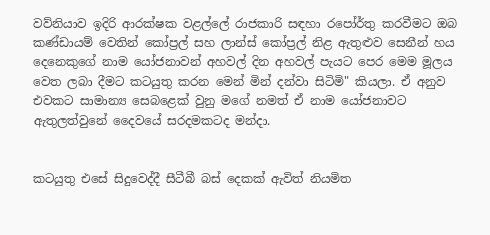වව්නියාව ඉදිරි ආරක්ෂක වළල්ලේ රාජකාරි සඳහා රපෝර්තු කරවීමට ඔබ කණ්ඩායම් වෙතින් කෝප්‍රල් සහ ලාන්ස් කෝප්‍රල් නිළ ඇතුළුව සෙනීන් හය දෙනෙකුගේ නාම යෝජනාවන් අහවල් දින අහවල් පැයට පෙර මෙම මූලය වෙත ලබා දීමට කටයුතු කරන මෙන් මින් දන්වා සිටිමි" කියලා. ඒ අනුව එවකට සාමාන්‍ය සෙබළෙක් වුනු මගේ නමත් ඒ නාම යෝජනාවට ඇතුලත්වුනේ දෛවයේ සරදමකටද මන්දා.


කටයුතු එසේ සිදුවෙද්දී සීටීබී බස් දෙකක් ඇවිත් නියමිත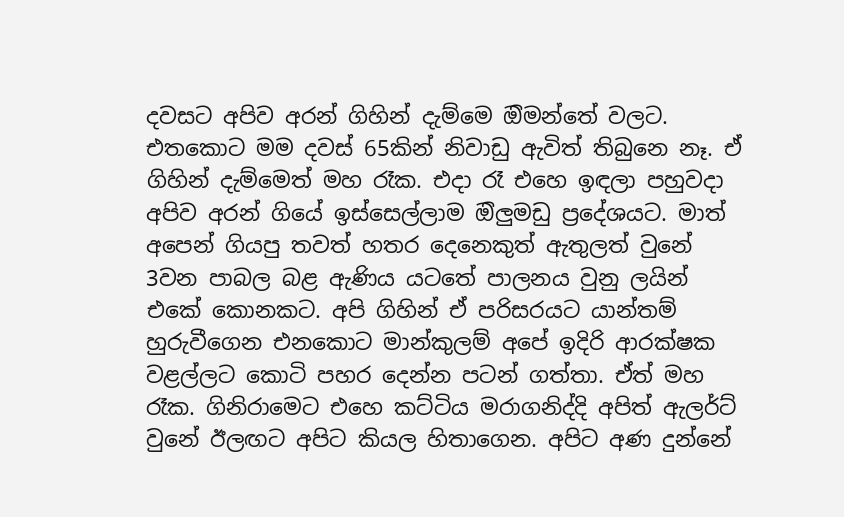දවසට අපිව අරන් ගිහින් දැම්මෙ ඔිමන්තේ වලට. එතකොට මම දවස් 65කින් නිවාඩු ඇවිත් තිබුනෙ නෑ. ඒ ගිහින් දැම්මෙත් මහ රෑක. එදා රෑ එහෙ ඉඳලා පහුවදා අපිව අරන් ගියේ ඉස්සෙල්ලාම ඔිලුමඩු ප්‍රදේශයට. මාත් අපෙන් ගියපු තවත් හතර දෙනෙකුත් ඇතුලත් වුනේ 3වන පාබල බළ ඇණිය යටතේ පාලනය වුනු ලයින් එකේ කොනකට. අපි ගිහින් ඒ පරිසරයට යාන්තම් හුරුවීගෙන එනකොට මාන්කුලම් අපේ ඉදිරි ආරක්ෂක වළල්ලට කොටි පහර දෙන්න පටන් ගත්තා. ඒත් මහ රෑක. ගිනිරාමෙට එහෙ කට්ටිය මරාගනිද්දි අපිත් ඇලර්ට් වුනේ ඊලඟට අපිට කියල හිතාගෙන. අපිට අණ දුන්නේ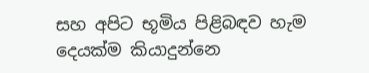සහ අපිට භූමිය පිළිබඳව හැම දෙයක්ම කියාදුන්නෙ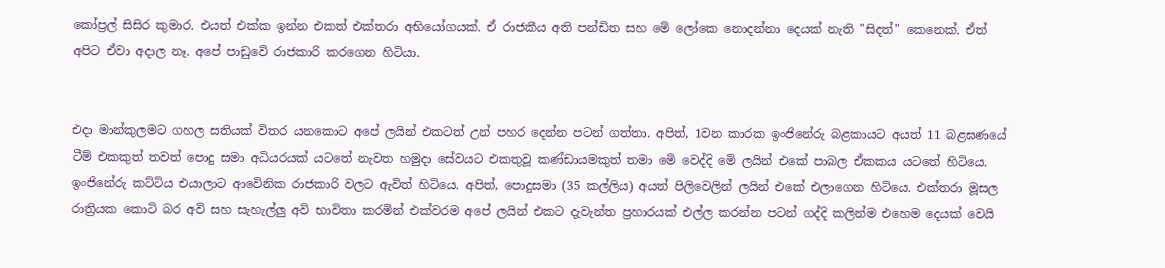කෝප්‍රල් සිසිර කුමාර. එයත් එක්ක ඉන්න එකත් එක්තරා අභියෝගයක්. ඒ රාජකීය අති පන්ඩිත සහ මෙි ලෝකෙ නොදන්නා දෙයක් නැති "සිදත්" කෙනෙක්. ඒත් අපිට ඒවා අදාල නෑ. අපේ පාඩුවෙි රාජකාරි කරගෙන හිටියා.


එදා මාන්කුලමට ගහල සතියක් විතර යනකොට අපේ ලයින් එකටත් උන් පහර දෙන්න පටන් ගත්තා. අපිත්, 1වන කාරක ඉංජිනේරු බළකායට අයත් 11 බළඝණයේ ටීම් එකකුත් තවත් පොදු සමා අධියරයක් යටතේ නැවත හමුදා සේවයට එකතුවූ කණ්ඩායමකුත් තමා මෙි වෙද්දි මෙි ලයින් එකේ පාබල ඒකකය යටතේ හිටියෙ. ඉංජිනේරු කට්ටිය එයාලාට ආවෙිනික රාජකාරි වලට ඇවිත් හිටියෙ. අපිත්, පොදුසමා (35 කල්ලිය) අයත් පිලිවෙලින් ලයින් එකේ එලාගෙන හිටියෙ. එක්තරා මූසල රාත්‍රියක කොටි බර අවි සහ සැහැල්ලු අවි භාවිතා කරමින් එක්වරම අපේ ලයින් එකට දැවැන්ත ප්‍රහාරයක් එල්ල කරන්න පටන් ගද්දි කලින්ම එහෙම දෙයක් වෙයි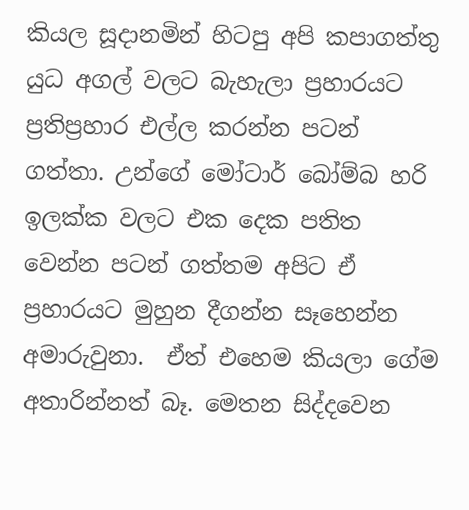කියල සූදානමින් හිටපු අපි කපාගත්තු යුධ අගල් වලට බැහැලා ප්‍රහාරයට ප්‍රතිප්‍රහාර එල්ල කරන්න පටන් ගත්තා. උන්ගේ මෝටාර් බෝම්බ හරි ඉලක්ක වලට එක දෙක පතිත වෙන්න පටන් ගත්තම අපිට ඒ ප්‍රහාරයට මුහුන දීගන්න සෑහෙන්න අමාරුවුනා.  ඒත් එහෙම කියලා ගේම අතාරින්නත් බෑ. මෙතන සිද්දවෙන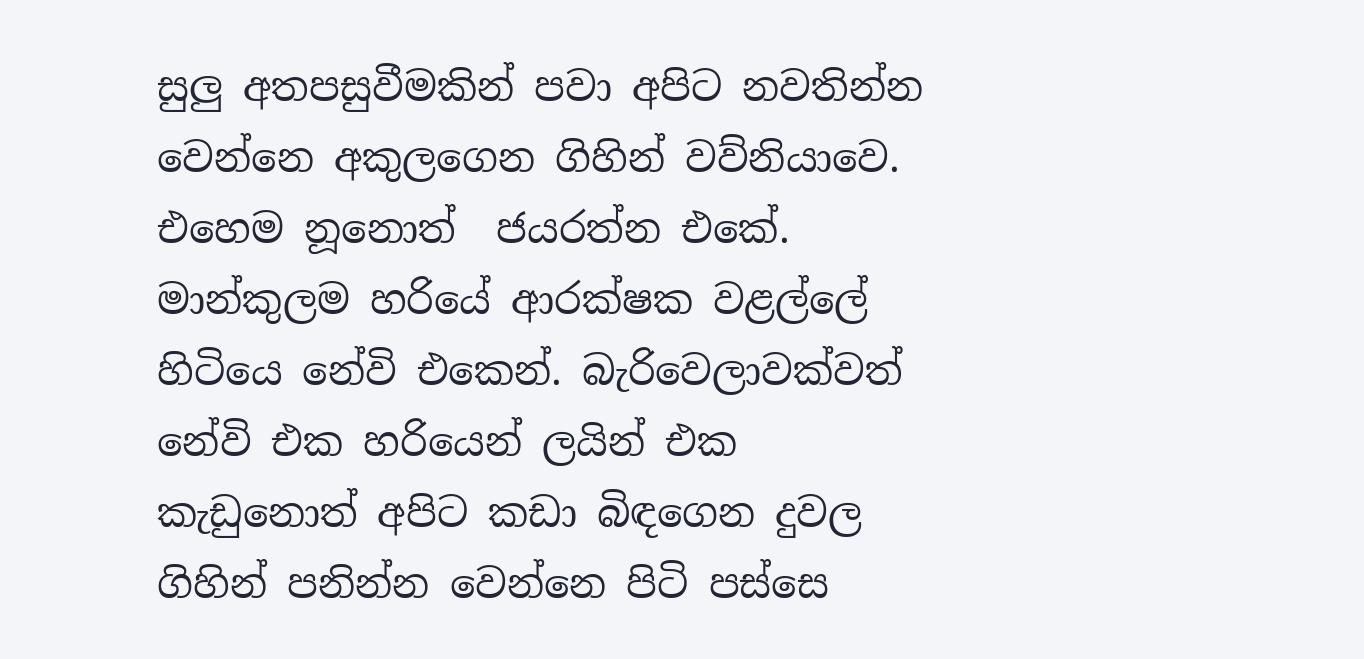සුලු අතපසුවීමකින් පවා අපිට නවතින්න වෙන්නෙ අකුලගෙන ගිහින් වව්නියාවෙ. එහෙම නූනොත්  ජයරත්න එකේ.  මාන්කුලම හරියේ ආරක්ෂක වළල්ලේ හිටියෙ නේවි එකෙන්. බැරිවෙලාවක්වත් නේවි එක හරියෙන් ලයින් එක කැඩුනොත් අපිට කඩා බිඳගෙන දුවල ගිහින් පනින්න වෙන්නෙ පිටි පස්සෙ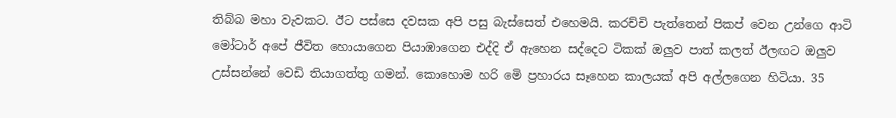තිබ්බ මහා වැවකට. ඊට පස්සෙ දවසක අපි පසු බැස්සෙත් එහෙමයි. කරච්චි පැත්තෙන් පිකප් වෙන උන්ගෙ ආටි මෝටාර් අපේ ජීවිත හොයාගෙන පියාඹාගෙන එද්දි ඒ ඇහෙන සද්දෙට ටිකක් ඔලුව පාත් කලත් ඊලඟට ඔලුව උස්සන්නේ වෙඩි තියාගත්තු ගමන්. කොහොම හරි මෙි ප්‍රහාරය සෑහෙන කාලයක් අපි අල්ලගෙන හිටියා. 35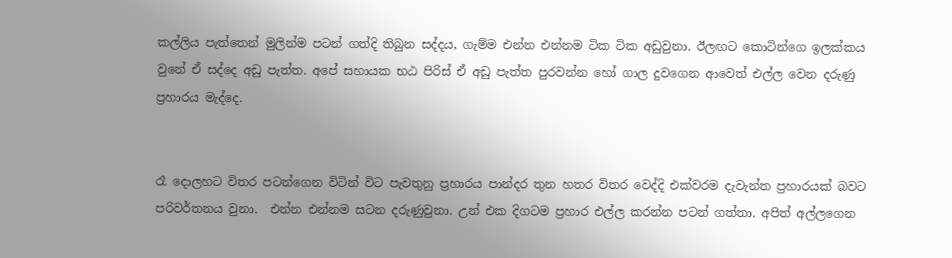කල්ලිය පැත්තෙන් මුලින්ම පටන් ගත්දි තිබුන සද්දය, ගැම්ම එන්න එන්නම ටික ටික අඩුවුනා. ඊලඟට කොටින්ගෙ ඉලක්කය වුනේ ඒ සද්දෙ අඩු පැත්ත. අපේ සහායක භඨ පිරිස් ඒ අඩු පැත්ත පුරවන්න හෝ ගාල දුවගෙන ආවෙත් එල්ල වෙන දරුණු ප්‍රහාරය මැද්දෙ.


රෑ දොලහට විතර පටන්ගෙන විටින් විට පැවතුනු ප්‍රහාරය පාන්දර තුන හතර විතර වෙද්දි එක්වරම දැවැන්ත ප්‍රහාරයක් බවට පරිවර්තනය වුනා.  එන්න එන්නම සටන දරුණුවුනා. උන් එක දිගටම ප්‍රහාර එල්ල කරන්න පටන් ගත්තා. අපිත් අල්ලගෙන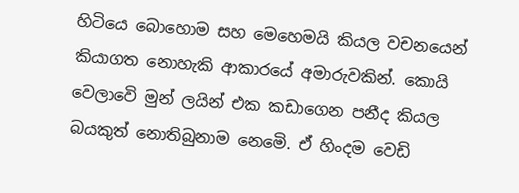හිටියෙ බොහොම සහ මෙහෙමයි කියල වචනයෙන් කියාගත නොහැකි ආකාරයේ අමාරුවකින්. කොයි වෙලාවෙි මුන් ලයින් එක කඩාගෙන පනීද කියල බයකුත් නොතිබුනාම නෙමෙි. ඒ හිංදම වෙඩි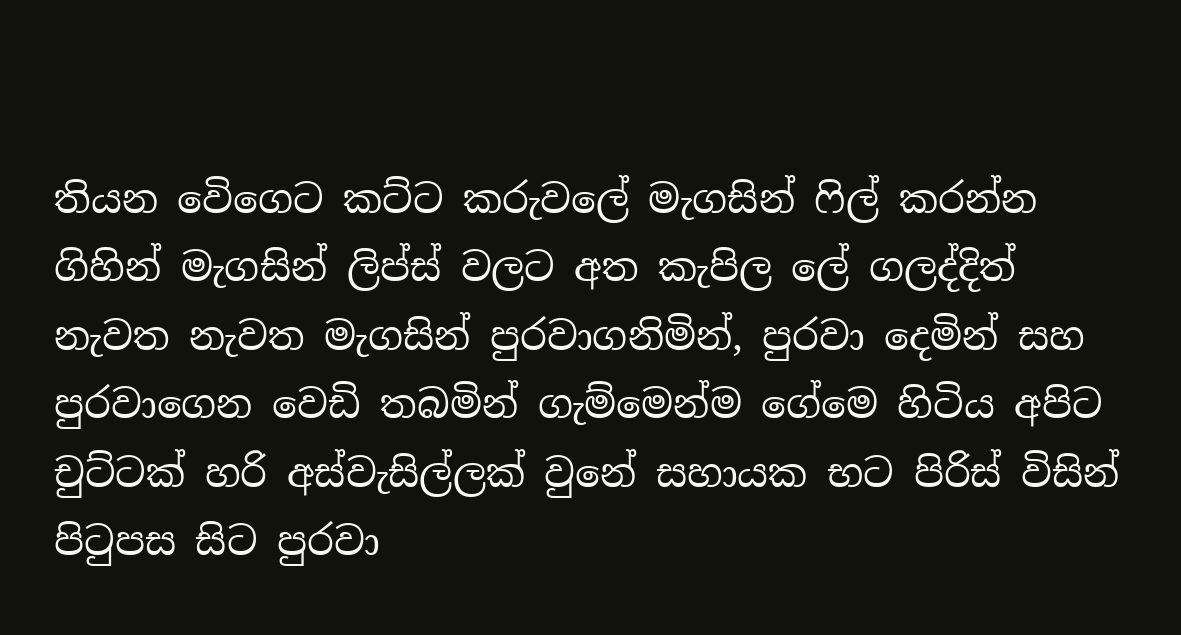තියන වෙිගෙට කට්ට කරුවලේ මැගසින් ෆිල් කරන්න ගිහින් මැගසින් ලිප්ස් වලට අත කැපිල ලේ ගලද්දිත් නැවත නැවත මැගසින් පුරවාගනිමින්, පුරවා දෙමින් සහ පුරවාගෙන වෙඩි තබමින් ගැම්මෙන්ම ගේමෙ හිටිය අපිට චුට්ටක් හරි අස්වැසිල්ලක් වුනේ සහායක භට පිරිස් විසින් පිටුපස සිට පුරවා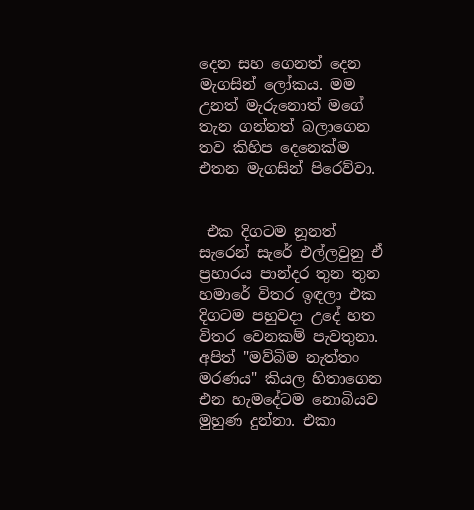දෙන සහ ගෙනත් දෙන මැගසින් ලෝකය. මම උනත් මැරුනොත් මගේ තැන ගන්නත් බලාගෙන තව කිහිප දෙනෙක්ම එතන මැගසින් පිරෙව්වා.


 එක දිගටම නූනත් සැරෙන් සැරේ එල්ලවුනු ඒ ප්‍රහාරය පාන්දර තුන තුන හමාරේ විතර ඉඳලා එක දිගටම පහුවදා උදේ හත විතර වෙනකම් පැවතුනා. අපිත් "මව්බිම නැත්තං මරණය" කියල හිතාගෙන එන හැමදේටම නොබියව මුහුණ දුන්නා. එකා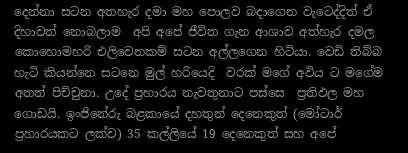දෙන්නා සටන අතහැර දමා මහ පොලව බදාගෙන වැටෙද්දිත් ඒ දිහාවත් නොබලාම  අපි අපේ ජීවිත ගැන ආශාව අත්හැර දමල කොහොමහරි එලිවෙනකම් සටන අල්ලගෙන හිටියා. වෙඩි තිබ්බ හැටි කියන්නෙ සටනෙ මුල් හරියෙදි  වරක් මගේ අවිය ට මගේම අතත් පිච්චුනා. උදේ ප්‍රහාරය නැවතුනාට පස්සෙ  ප්‍රතිඵල මහ ගොඩයි. ඉංජිනේරු බළකායේ දහතුන් දෙනෙකුත් (මෝටාර් ප්‍රහාරයකට ලක්ව) 35 කල්ලියේ 19 දෙනෙකුත් සහ අපේ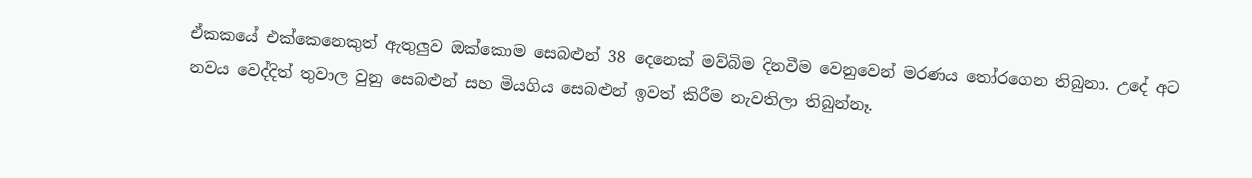ඒකකයේ එක්කෙනෙකුත් ඇතුලුව ඔක්කොම සෙබළුන් 38 දෙනෙක් මව්බිම දිනවීම වෙනුවෙන් මරණය තෝරගෙන තිබුනා. උදේ අට නවය වෙද්දිත් තුවාල වුනු සෙබළුන් සහ මියගිය සෙබළුන් ඉවත් කිරීම නැවතිලා තිබුන්නෑ.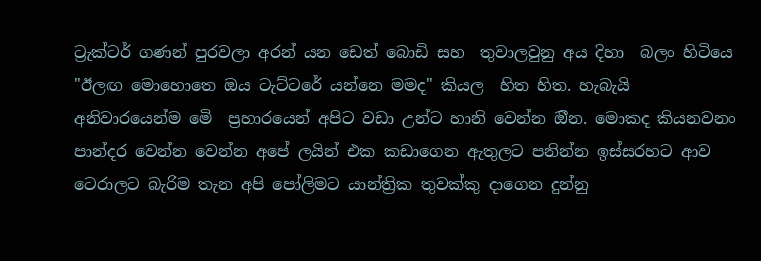ට්‍රැක්ටර් ගණන් පුරවලා අරන් යන ඩෙත් බොඩි සහ  තුවාලවුනු අය දිහා  බලං හිටියෙ "ඊලඟ මොහොතෙ ඔය ටැට්ටරේ යන්නෙ මමද" කියල  හිත හිත. හැබැයි අනිවාරයෙන්ම මෙි  ප්‍රහාරයෙන් අපිට වඩා උන්ට හානි වෙන්න ඔීන. මොකද කියනවනං පාන්දර වෙන්න වෙන්න අපේ ලයින් එක කඩාගෙන ඇතුලට පනින්න ඉස්සරහට ආව ටෙරාලට බැරිම තැන අපි පෝලිමට යාන්ත්‍රික තුවක්කු දාගෙන දුන්නු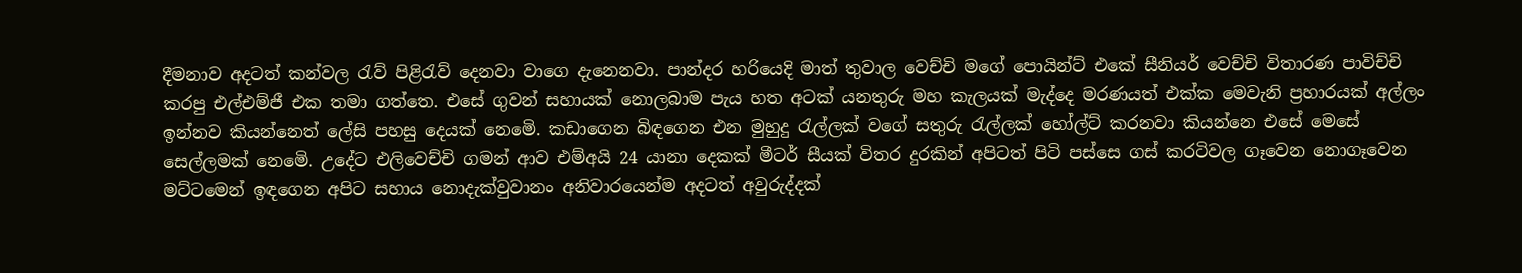දීමනාව අදටත් කන්වල රැව් පිළිරැව් දෙනවා වාගෙ දැනෙනවා. පාන්දර හරියෙදි මාත් තුවාල වෙච්චි මගේ පොයින්ට් එකේ සීනියර් වෙච්චි විතාරණ පාවිච්චි කරපු එල්එම්ජී එක තමා ගත්තෙ. එසේ ගුවන් සහායක් නොලබාම පැය හත අටක් යනතුරු මහ කැලයක් මැද්දෙ මරණයත් එක්ක මෙවැනි ප්‍රහාරයක් අල්ලං ඉන්නව කියන්නෙත් ලේසි පහසු දෙයක් නෙමෙි. කඩාගෙන බිඳගෙන එන මුහුදු රැල්ලක් වගේ සතුරු රැල්ලක් හෝල්ට් කරනවා කියන්නෙ එසේ මෙසේ සෙල්ලමක් නෙමෙි. උදේට එලිවෙච්චි ගමන් ආව එම්අයි 24 යානා දෙකක් මීටර් සීයක් විතර දුරකින් අපිටත් පිටි පස්සෙ ගස් කරටිවල ගෑවෙන නොගෑවෙන මට්ටමෙන් ඉඳගෙන අපිට සහාය නොදැක්වුවානං අනිවාරයෙන්ම අදටත් අවුරුද්දක්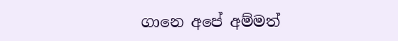ගානෙ අපේ අම්මත්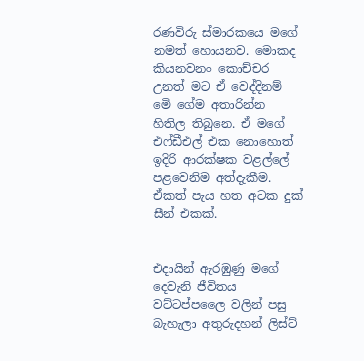රණවිරු ස්මාරකයෙ මගේ නමත් හොයනව. මොකද කියනවනං කොච්චර උනත් මට ඒ වෙද්දිනම් මෙි ගේම අතාරින්න හිතිල තිබුනෙ. ඒ මගේ එෆ්ඩීඑල් එක නොහොත් ඉදිරි ආරක්ෂක වළල්ලේ පළවෙනිම අත්දැකීම. ඒකත් පැය හත අටක දුක් සීන් එකක්.


එදායින් ඇරඹුණු මගේ දෙවැනි ජීවිතය වට්ටප්පලෛ වලින් පසු බැහැලා අතුරුදහන් ලිස්ට්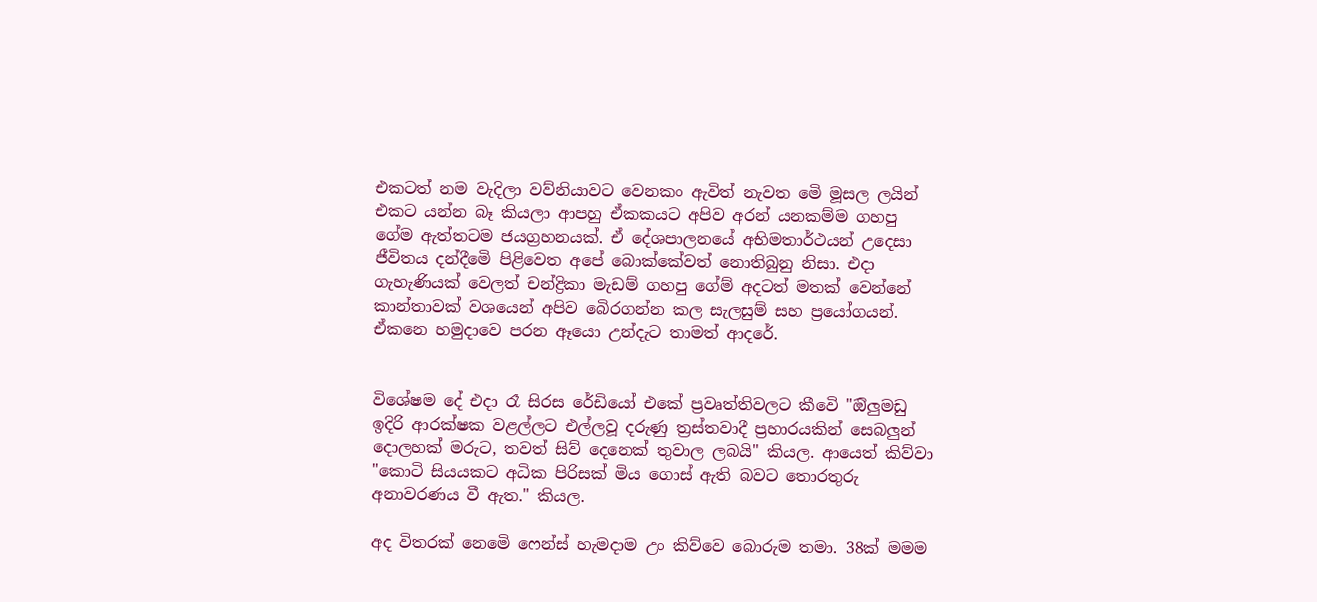එකටත් නම වැදිලා වව්නියාවට වෙනකං ඇවිත් නැවත මෙි මූසල ලයින් එකට යන්න බෑ කියලා ආපහු ඒකකයට අපිව අරන් යනකම්ම ගහපු ගේම ඇත්තටම ජයග්‍රහනයක්. ඒ දේශපාලනයේ අභිමතාර්ථයන් උදෙසා ජීවිතය දන්දීමෙි පිළිවෙත අපේ බොක්කේවත් නොතිබුනු නිසා. එදා ගැහැණියක් වෙලත් චන්ද්‍රිකා මැඩම් ගහපු ගේම් අදටත් මතක් වෙන්නේ කාන්තාවක් වශයෙන් අපිව බෙිරගන්න කල සැලසුම් සහ ප්‍රයෝගයන්. ඒකනෙ හමුදාවෙ පරන ඈයො උන්දැට තාමත් ආදරේ.


විශේෂම දේ එදා රෑ සිරස රේඩියෝ එකේ ප්‍රවෘත්තිවලට කීවෙි "ඔිලුමඩු ඉදිරි ආරක්ෂක වළල්ලට එල්ලවූ දරුණු ත්‍රස්තවාදී ප්‍රහාරයකින් සෙබලුන් දොලහක් මරුට, තවත් සිව් දෙනෙක් තුවාල ලබයි" කියල. ආයෙත් කිව්වා "කොටි සියයකට අධික පිරිසක් මිය ගොස් ඇති බවට තොරතුරු අනාවරණය වී ඇත." කියල.

අද විතරක් නෙමෙි ෆෙන්ස් හැමදාම උං කිව්වෙ බොරුම තමා. 38ක් මමම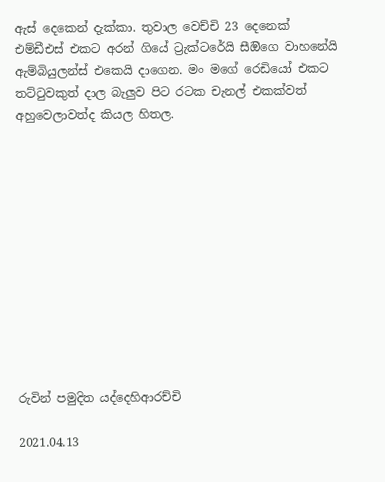ඇස් දෙකෙන් දැක්කා. තුවාල වෙච්චි 23 දෙනෙක් එම්ඩීඑස් එකට අරන් ගියේ ට්‍රැක්ටරේයි සීඔිගෙ වාහනේයි ඇම්බියුලන්ස් එකෙයි දාගෙන. මං මගේ රෙඩියෝ එකට තට්ටුවකුත් දාල බැලුව පිට රටක චැනල් එකක්වත් අහුවෙලාවත්ද කියල හිතල.












රුවින් පමුදිත යද්දෙහිආරච්චි

2021.04.13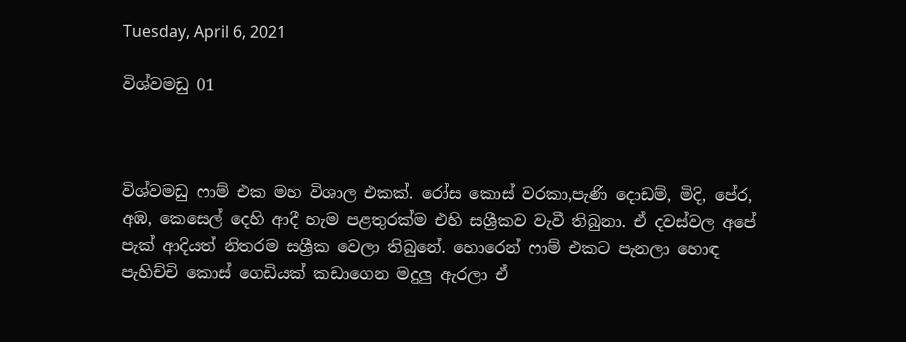Tuesday, April 6, 2021

විශ්වමඩු 01



විශ්වමඩු ෆාම් එක මහ විශාල එකක්. රෝස කොස් වරකා,පැණි දොඩම්, මිදි, පේර, අඹ, කෙසෙල් දෙහි ආදී හැම පළතුරක්ම එහි සශ්‍රීකව වැවී තිබුනා. ඒ දවස්වල අපේ පැක් ආදියත් නිතරම සශ්‍රීක වෙලා තිබුනේ. හොරෙන් ෆාම් එකට පැනලා හොඳ පැහිච්චි කොස් ගෙඩියක් කඩාගෙන මදුලු ඇරලා ඒ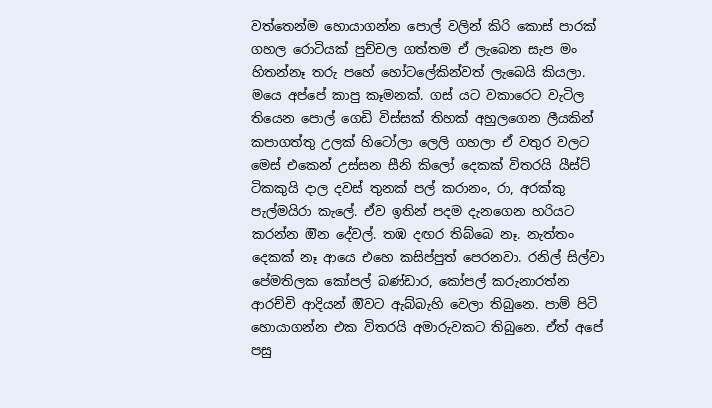වත්තෙන්ම හොයාගන්න පොල් වලින් කිරි කොස් පාරක් ගහල රොටියක් පුච්චල ගත්තම ඒ ලැබෙන සැප මං හිතන්නෑ තරු පහේ හෝටලේකින්වත් ලැබෙයි කියලා. මයෙ අප්පේ කාපු කෑමනක්. ගස් යට වකාරෙට වැටිල තියෙන පොල් ගෙඩි විස්සක් තිහක් අහුලගෙන ලීයකින් කපාගත්තු උලක් හිටෝලා ලෙලි ගහලා ඒ වතුර වලට මෙස් එකෙන් උස්සන සීනි කිලෝ දෙකක් විතරයි යීස්ට් ටිකකුයි දාල දවස් තුනක් පල් කරානං, රා, අරක්කු පැල්මයිරා කැලේ. ඒව ඉතින් පදම දැනගෙන හරියට කරන්න ඔින දේවල්. තඹ දඟර තිබ්බෙ නෑ. නැත්තං දෙකක් නෑ ආයෙ එහෙ කසිප්පුත් පෙරනවා. රනිල් සිල්වා පේමතිලක කෝපල් බණ්ඩාර, කෝපල් කරුනාරත්න ආරච්චි ආදියන් ඔිවට ඇබ්බැහි වෙලා තිබුනෙ. පාම් පිටි හොයාගන්න එක විතරයි අමාරුවකට තිබුනෙ. ඒත් අපේ පසු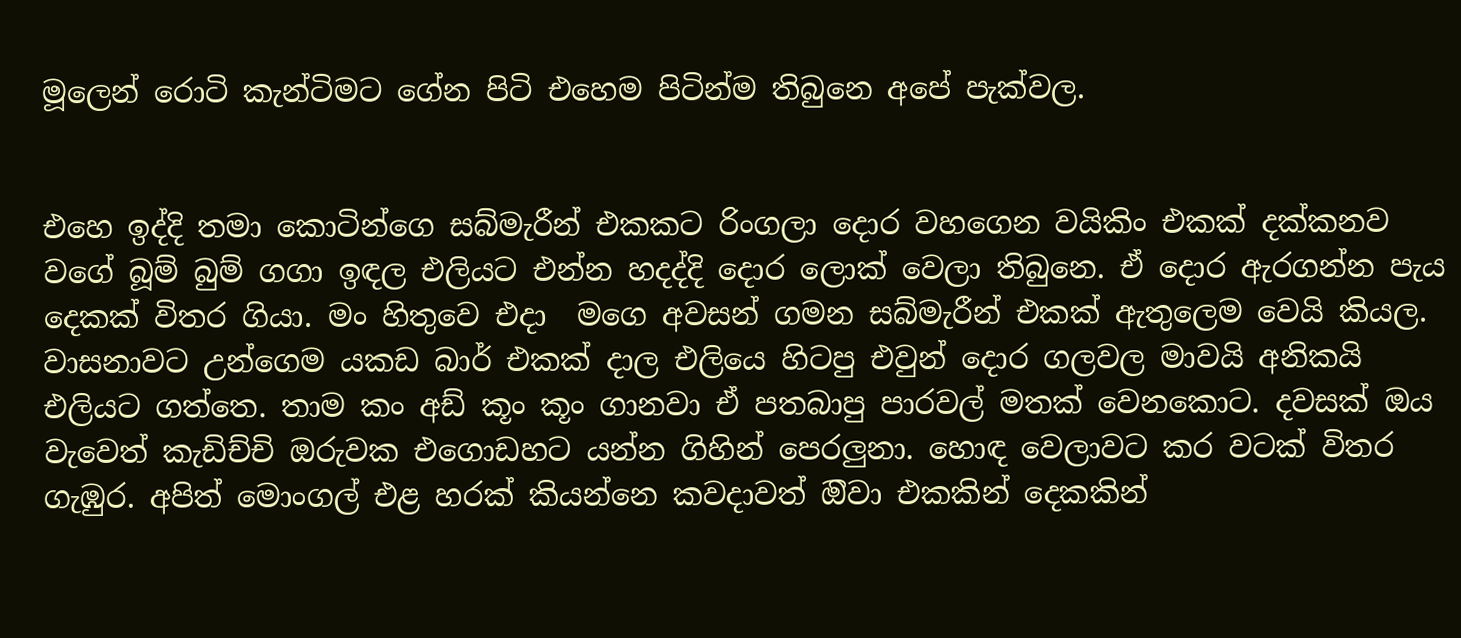මූලෙන් රොටි කැන්ටිමට ගේන පිටි එහෙම පිටින්ම තිබුනෙ අපේ පැක්වල.


එහෙ ඉද්දි තමා කොටින්ගෙ සබ්මැරීන් එකකට රිංගලා දොර වහගෙන වයිකිං එකක් දක්කනව වගේ බූම් බුම් ගගා ඉඳල එලියට එන්න හදද්දි දොර ලොක් වෙලා තිබුනෙ. ඒ දොර ඇරගන්න පැය දෙකක් විතර ගියා. මං හිතුවෙ එදා  මගෙ අවසන් ගමන සබ්මැරීන් එකක් ඇතුලෙම වෙයි කියල. වාසනාවට උන්ගෙම යකඩ බාර් එකක් දාල එලියෙ හිටපු එවුන් දොර ගලවල මාවයි අනිකයි එලියට ගත්තෙ. තාම කං අඩ් කූං කූං ගානවා ඒ පතබාපු පාරවල් මතක් වෙනකොට. දවසක් ඔය වැවෙත් කැඩිච්චි ඔරුවක එගොඩහට යන්න ගිහින් පෙරලුනා. හොඳ වෙලාවට කර වටක් විතර ගැඹුර. අපිත් මොංගල් එළ හරක් කියන්නෙ කවදාවත් ඔිවා එකකින් දෙකකින්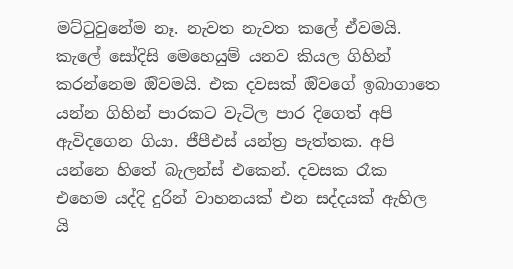මට්ටුවුනේම නෑ. නැවත නැවත කලේ ඒවමයි. කැලේ සෝදිසි මෙහෙයුම් යනව කියල ගිහින් කරන්නෙම ඔිවමයි. එක දවසක් ඔිවගේ ඉබාගාතෙ යන්න ගිහින් පාරකට වැටිල පාර දිගෙත් අපි ඇවිදගෙන ගියා. ජීපීඑස් යන්ත්‍ර පැත්තක. අපි යන්නෙ හිතේ බැලන්ස් එකෙන්. දවසක රෑක එහෙම යද්දි දුරින් වාහනයක් එන සද්දයක් ඇහිල යි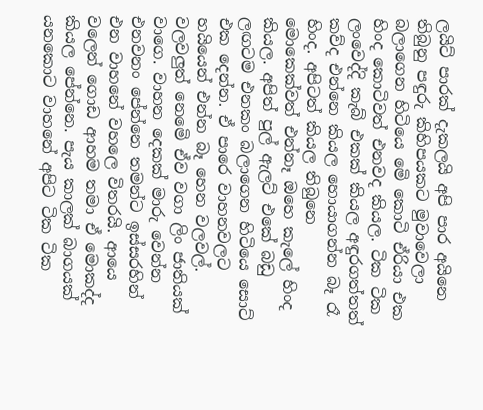ලයිට් පාරක් දැකලයි අපි පාර අයිනෙ තිබුනු පඳුරු කිහිපයකට මුවාවෙලා බලාගෙන හිටියෙ මෙි කොටි ඒරියා එක හිංද කොටිවත් එනවද කියල. ටික ටික ලංවෙද්දි කැබ් එකක් කියල අඳුරගත්තත් කව්ද එන්නෙ කියල හොයාගන්න බෑ රෑ හිංද. අපිටත් කියල තිබුනෙ මොකෙක්වත් එන්නෑ ඔහෙ කැලේ හිංද කියල. අපිත් පුල් ඇලට් එකේ බඩු ලඟටම එනකං බලාගෙන හිටියෙ සොට් එක දෙන්න. ඒ පාරෙ වාහනවලට හයියෙන් එන්න බෑ හෙන වලවල්. වලවලුත් නෙමෙි ඒව වගා ලිං ජාතියක් වාගෙ. වාහන දෙකක් මාරු වෙන්න එනවනං පේන්නෙ තමන්ට ඉස්සරහින් එන වාහනේ වහලෙ විතරයි. ආයෙ වලෙන් ගොඩ ආහම තමා ඒ මොකද්ද කියල පේන්නෙ. පැය කාලක් බාගයක් යනකොට වාහනේ අපිට ටික ටික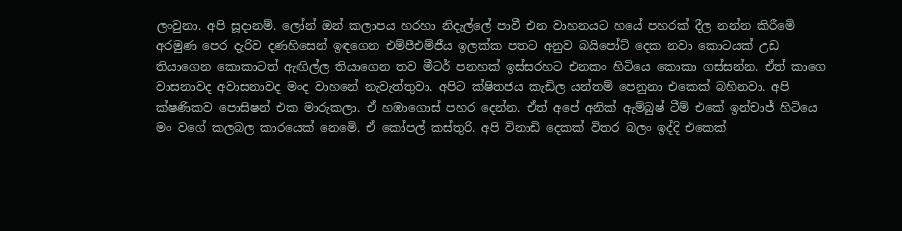ලංවුනා. අපි සූදානම්. ලෝන් ඔන් කලාපය හරහා නිදැල්ලේ පාවී එන වාහනයට හයේ පහරක් දීල නන්න කිරීමෙි අරමුණ පෙර දැරිව දණහිසෙන් ඉඳගෙන එම්පීඑම්ජීය ඉලක්ක පතට අනුව බයිපෝට් දෙක නවා කොටයක් උඩ තියාගෙන කොකාටත් ඇඟිල්ල තියාගෙන තව මීටර් පනහක් ඉස්සරහට එනකං හිටියෙ කොකා ගස්සන්න. ඒත් කාගෙ වාසනාවද අවාසනාවද මංද වාහනේ නැවැත්තුවා. අපිට ක්ෂිතජය කැඩිල යන්තම් පෙනුනා එකෙක් බහිනවා. අපි ක්ෂණිකව පොසිෂන් එක මාරුකලා. ඒ හඹාගොස් පහර දෙන්න. ඒත් අපේ අනික් ඇම්බුෂ් ටීම් එකේ ඉන්චාජ් හිටියෙ මං වගේ කලබල කාරයෙක් නෙමෙි. ඒ කෝපල් කස්තුරි. අපි විනාඩි දෙකක් විතර බලං ඉද්දි එකෙක්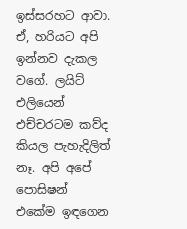ඉස්සරහට ආවා. ඒ, හරියට අපි ඉන්නව දැකල වගේ. ලයිට් එලියෙන් එච්චරටම කව්ද කියල පැහැදිලිත් නෑ. අපි අපේ පොසිෂන් එකේම ඉඳගෙන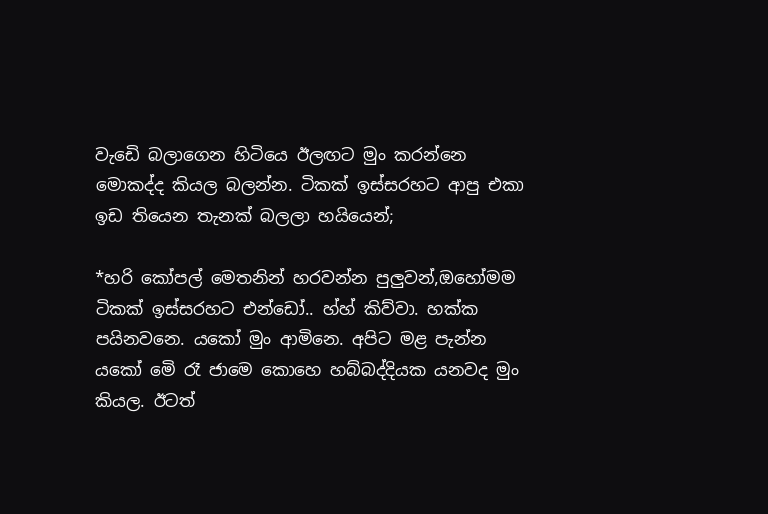වැඩෙි බලාගෙන හිටියෙ ඊලඟට මුං කරන්නෙ මොකද්ද කියල බලන්න. ටිකක් ඉස්සරහට ආපු එකා ඉඩ තියෙන තැනක් බලලා හයියෙන්;

*හරි කෝපල් මෙතනින් හරවන්න පුලුවන්,ඔහෝමම ටිකක් ඉස්සරහට එන්ඩෝ.. හ්හ් කිව්වා. හක්ක පයිනවනෙ. යකෝ මුං ආමිනෙ. අපිට මළ පැන්න යකෝ මෙි රෑ ජාමෙ කොහෙ හබ්බද්දියක යනවද මුං කියල. ඊටත්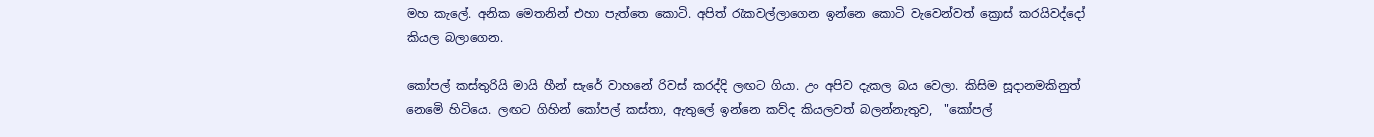මහ කැලේ. අනික මෙතනින් එහා පැත්තෙ කොටි. අපිත් රැකවල්ලාගෙන ඉන්නෙ කොටි වැවෙන්වත් ක්‍රොස් කරයිවද්දෝ කියල බලාගෙන.

කෝපල් කස්තුරියි මායි හීන් සැරේ වාහනේ රිවස් කරද්දි ලඟට ගියා. උං අපිව දැකල බය වෙලා. කිසිම සූදානමකිනුත් නෙමෙි හිටියෙ. ලඟට ගිහින් කෝපල් කස්තා, ඇතුලේ ඉන්නෙ කව්ද කියලවත් බලන්නැතුව,  "කෝපල්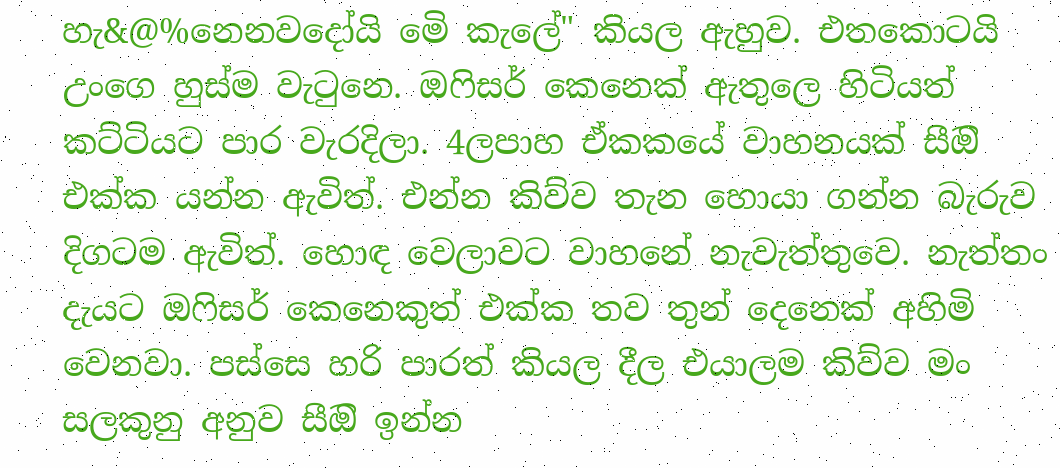හැ&@%නෙනවදෝයි මෙි කැලේ" කියල ඇහුව. එතකොටයි උංගෙ හුස්ම වැටුනෙ. ඔෆිසර් කෙනෙක් ඇතුලෙ හිටියත් කට්ටියට පාර වැරදිලා. 4ලපාහ ඒකකයේ වාහනයක් සීඔි එක්ක යන්න ඇවිත්. එන්න කිව්ව තැන හොයා ගන්න බැරුව දිගටම ඇවිත්. හොඳ වෙලාවට වාහනේ නැවැත්තුවෙ. නැත්තං දැයට ඔෆිසර් කෙනෙකුත් එක්ක තව තුන් දෙනෙක් අහිමි වෙනවා. පස්සෙ හරි පාරත් කියල දීල එයාලම කිව්ව මං සලකුනු අනුව සීඔි ඉන්න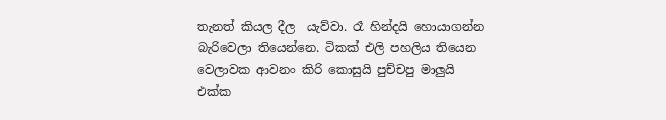තැනත් කියල දීල  යැව්වා. රෑ හින්දයි හොයාගන්න බැරිවෙලා තියෙන්නෙ. ටිකක් එලි පහලිය තියෙන වෙලාවක ආවනං කිරි කොසුයි පුච්චපු මාලුයි එක්ක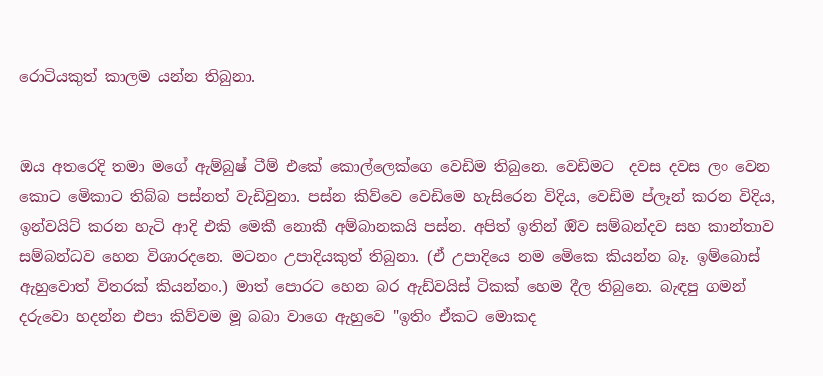රොටියකුත් කාලම යන්න තිබුනා.


ඔය අතරෙදි තමා මගේ ඇම්බුෂ් ටීම් එකේ කොල්ලෙක්ගෙ වෙඩිම තිබුනෙ. වෙඩිමට  දවස දවස ලං වෙන කොට මෙිකාට තිබ්බ පස්නත් වැඩිවුනා. පස්න කිව්වෙ වෙඩිමෙ හැසිරෙන විදිය, වෙඩිම ප්ලෑන් කරන විදිය, ඉන්වයිට් කරන හැටි ආදි එකි මෙකී නොකී අම්බානකයි පස්න. අපිත් ඉතින් ඔිව සම්බන්දව සහ කාන්තාව සම්බන්ධව හෙන විශාරදනෙ. මටනං උපාදියකුත් තිබුනා. (ඒ උපාදියෙ නම මෙිකෙ කියන්න බෑ. ඉම්බොස් ඇහුවොත් විතරක් කියන්නං.) මාත් පොරට හෙන බර ඇඩ්වයිස් ටිකක් හෙම දීල තිබුනෙ. බැඳපු ගමන් දරුවො හදන්න එපා කිව්වම මූ බබා වාගෙ ඇහුවෙ "ඉතිං ඒකට මොකද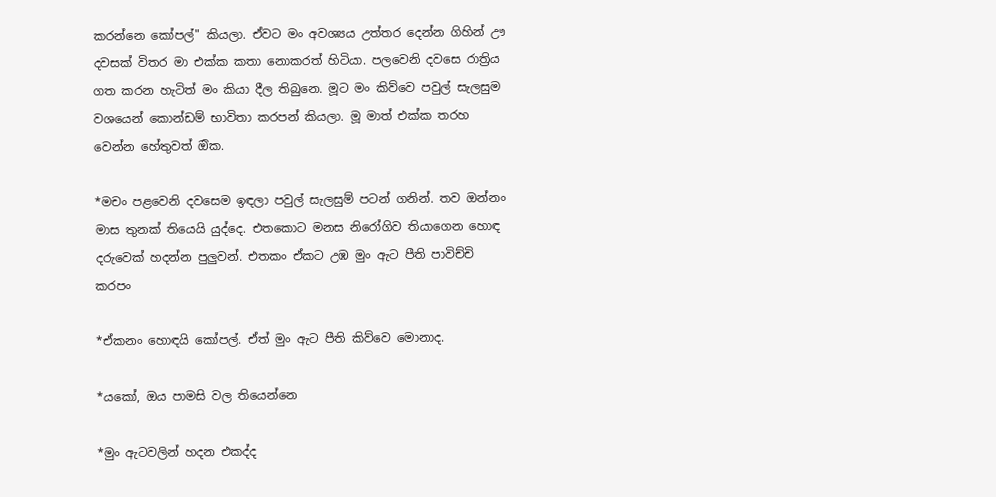කරන්නෙ කෝපල්" කියලා. ඒවට මං අවශ්‍යය උත්තර දෙන්න ගිහින් ඌ දවසක් විතර මා එක්ක කතා නොකරත් හිටියා. පලවෙනි දවසෙ රාත්‍රිය ගත කරන හැටිත් මං කියා දීල තිබුනෙ. මූට මං කිව්වෙ පවුල් සැලසුම වශයෙන් කොන්ඩම් භාවිතා කරපන් කියලා. මූ මාත් එක්ක තරහ වෙන්න හේතුවත් ඔික.

*මචං පළවෙනි දවසෙම ඉඳලා පවුල් සැලසුම් පටන් ගනින්. තව ඔන්නං මාස තුනක් තියෙයි යුද්දෙ. එතකොට මනස නිරෝගිව තියාගෙන හොඳ දරුවෙක් හදන්න පුලුවන්. එතකං ඒකට උඹ මුං ඇට පීති පාවිච්චි කරපං

*ඒකනං හොඳයි කෝපල්. ඒත් මුං ඇට පීති කිව්වෙ මොනාද.

*යකෝ, ඔය පාමසි වල තියෙන්නෙ

*මුං ඇටවලින් හදන එකද්ද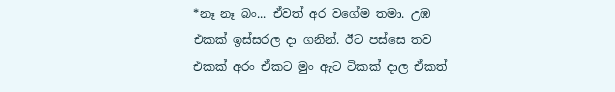*නෑ නෑ බං... ඒවත් අර වගේම තමා. උඹ එකක් ඉස්සරල දා ගනින්. ඊට පස්සෙ තව එකක් අරං ඒකට මුං ඇට ටිකක් දාල ඒකත්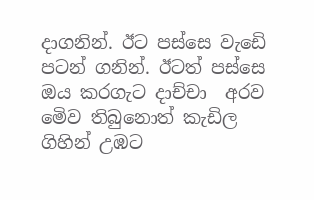දාගනින්. ඊට පස්සෙ වැඩෙි පටන් ගනින්. ඊටත් පස්සෙ ඔය කරගැට දාච්චා  අරව මෙිව තිබුනොත් කැඩිල ගිහින් උඹට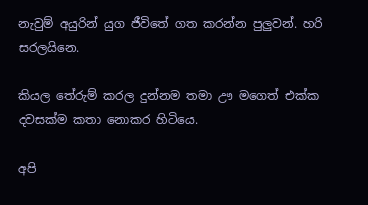නැවුම් අයුරින් යුග ජීවිතේ ගත කරන්න පුලුවන්. හරි සරලයිනෙ.

කියල තේරුම් කරල දුන්නම තමා ඌ මගෙත් එක්ක දවසක්ම කතා නොකර හිටියෙ.

අපි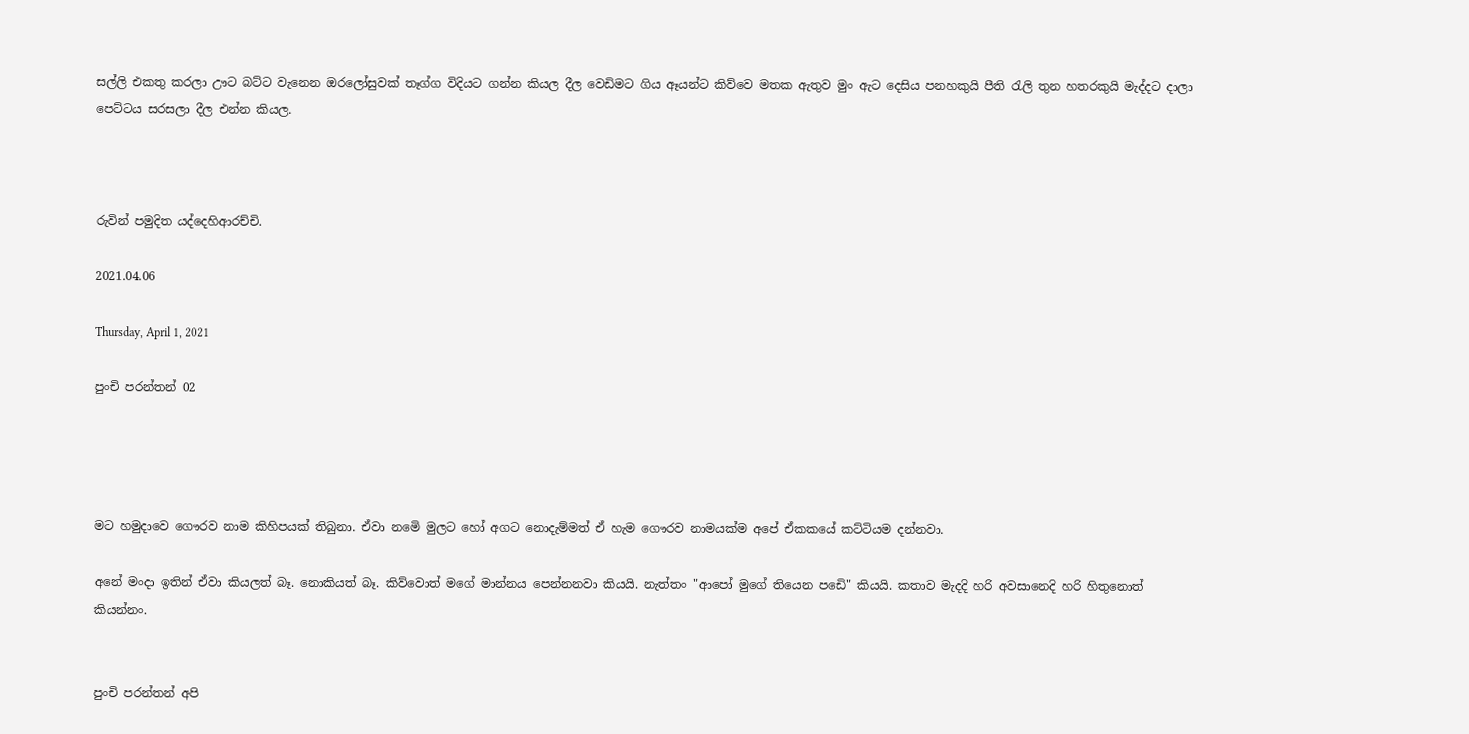සල්ලි එකතු කරලා ඌට බට්ට වැනෙන ඔරලෝසුවක් තෑග්ග විදියට ගන්න කියල දීල වෙඩිමට ගිය ඈයන්ට කිව්වෙ මතක ඇතුව මුං ඇට දෙසිය පනහකුයි පීති රැලි තුන හතරකුයි මැද්දට දාලා පෙට්ටය සරසලා දීල එන්න කියල.



රුවින් පමුදිත යද්දෙහිආරච්චි.

2021.04.06

Thursday, April 1, 2021

පුංචි පරන්තන් 02




මට හමුදාවෙ ගෞරව නාම කිහිපයක් තිබුනා. ඒවා නමෙි මුලට හෝ අගට නොදැම්මත් ඒ හැම ගෞරව නාමයක්ම අපේ ඒකකයේ කට්ටියම දන්නවා.

අනේ මංදා ඉතින් ඒවා කියලත් බෑ. නොකියත් බෑ. කිව්වොත් මගේ මාන්නය පෙන්නනවා කියයි. නැත්තං "ආපෝ මුගේ තියෙන පඩෙි" කියයි. කතාව මැදදි හරි අවසානෙදි හරි හිතුනොත් කියන්නං.


පුංචි පරන්තන් අපි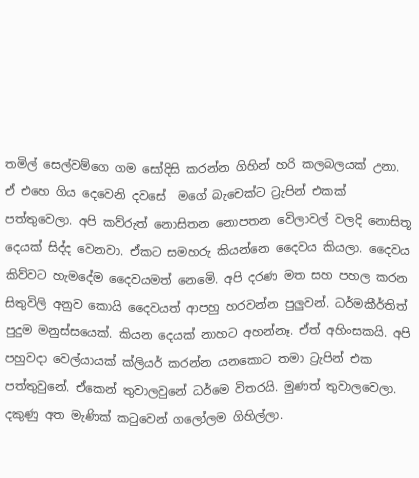තමිල් සෙල්වම්ගෙ ගම සෝදිසි කරන්න ගිහින් හරි කලබලයක් උනා. ඒ එහෙ ගිය දෙවෙනි දවසේ  මගේ බැචෙක්ට ට්‍රැපින් එකක් පත්තුවෙලා. අපි කව්රුත් නොසිතන නොපතන වෙිලාවල් වලදි නොසිතූ දෙයක් සිද්ද වෙනවා. ඒකට සමහරු කියන්නෙ දෛවය කියලා. දෛවය කිව්වට හැමදේම දෛවයමත් නෙමෙි. අපි දරණ මත සහ පහල කරන සිතුවිලි අනුව කොයි දෛවයත් ආපහු හරවන්න පුලුවන්. ධර්මකීර්තිත් පුදුම මනුස්සයෙක්. කියන දෙයක් නාහට අහන්නෑ. ඒත් අහිංසකයි. අපි පහුවදා වෙල්යායක් ක්ලියර් කරන්න යනකොට තමා ට්‍රැපින් එක පත්තුවුනේ. ඒකෙන් තුවාලවුනේ ධර්මෙ විතරයි. මුණත් තුවාලවෙලා. දකුණු අත මැණික් කටුවෙන් ගලෝලම ගිහිල්ලා.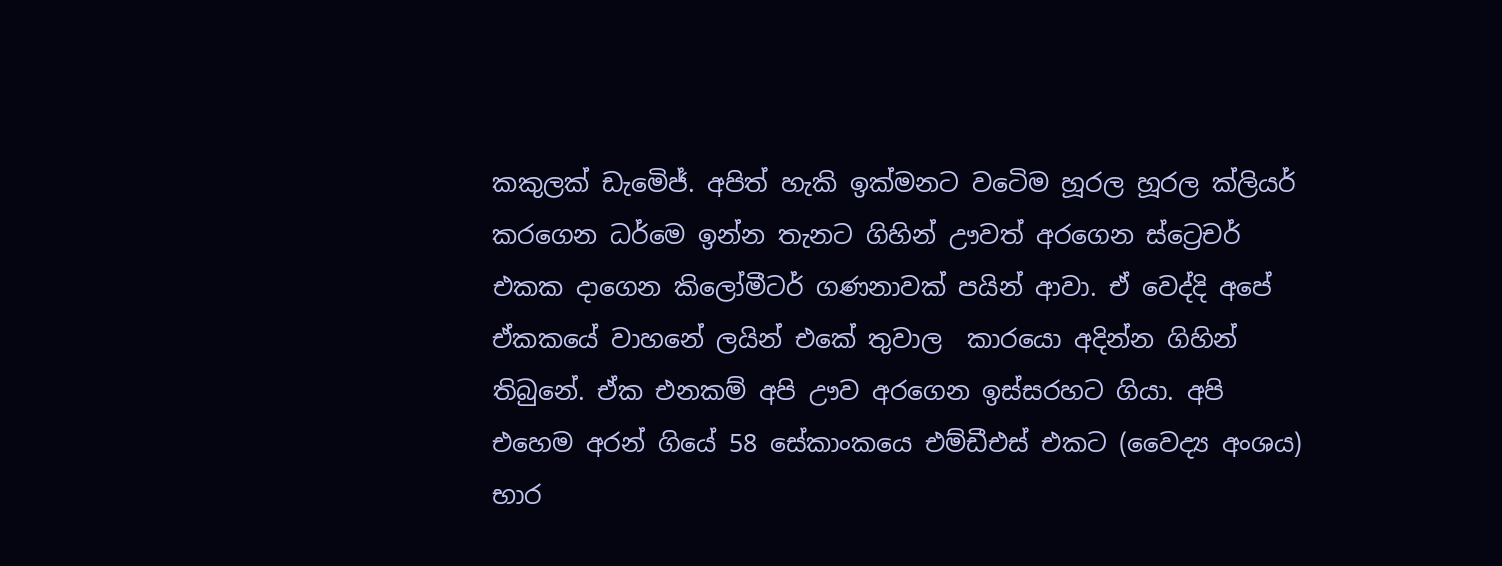කකුලක් ඩැමෙිජ්. අපිත් හැකි ඉක්මනට වටෙිම හූරල හූරල ක්ලියර් කරගෙන ධර්මෙ ඉන්න තැනට ගිහින් ඌවත් අරගෙන ස්ට්‍රෙචර් එකක දාගෙන කිලෝමීටර් ගණනාවක් පයින් ආවා. ඒ වෙද්දි අපේ ඒකකයේ වාහනේ ලයින් එකේ තුවාල  කාරයො අදින්න ගිහින් තිබුනේ. ඒක එනකම් අපි ඌව අරගෙන ඉස්සරහට ගියා. අපි එහෙම අරන් ගියේ 58 සේකාංකයෙ එම්ඩීඑස් එකට (වෛද්‍ය අංශය) භාර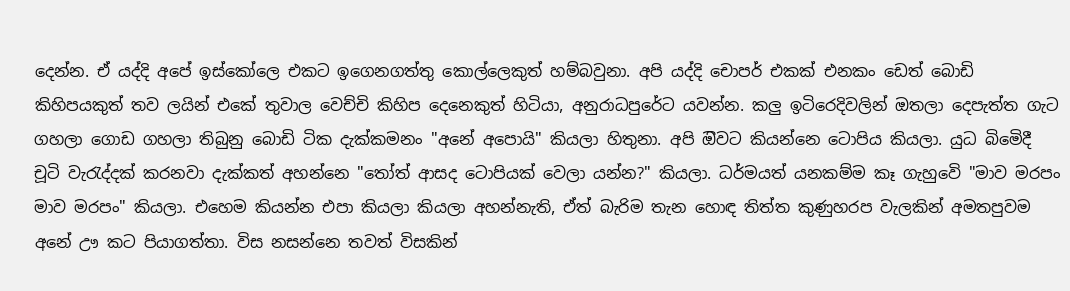දෙන්න. ඒ යද්දි අපේ ඉස්කෝලෙ එකට ඉගෙනගත්තු කොල්ලෙකුත් හම්බවුනා. අපි යද්දි චොපර් එකක් එනකං ඩෙත් බොඩි කිහිපයකුත් තව ලයින් එකේ තුවාල වෙච්චි කිහිප දෙනෙකුත් හිටියා, අනුරාධපුරේට යවන්න. කලු ඉටිරෙදිවලින් ඔතලා දෙපැත්ත ගැට ගහලා ගොඩ ගහලා තිබුනු බොඩි ටික දැක්කමනං "අනේ අපොයි" කියලා හිතුනා. අපි ඔිවට කියන්නෙ ටොපිය කියලා. යුධ බිමෙිදී චූටි වැරැද්දක් කරනවා දැක්කත් අහන්නෙ "තෝත් ආසද ටොපියක් වෙලා යන්න?" කියලා. ධර්මයත් යනකම්ම කෑ ගැහුවෙි "මාව මරපං මාව මරපං" කියලා. එහෙම කියන්න එපා කියලා කියලා අහන්නැති, ඒත් බැරිම තැන හොඳ තිත්ත කුණුහරප වැලකින් අමතපුවම  අනේ ඌ කට පියාගත්තා. විස නසන්නෙ තවත් විසකින්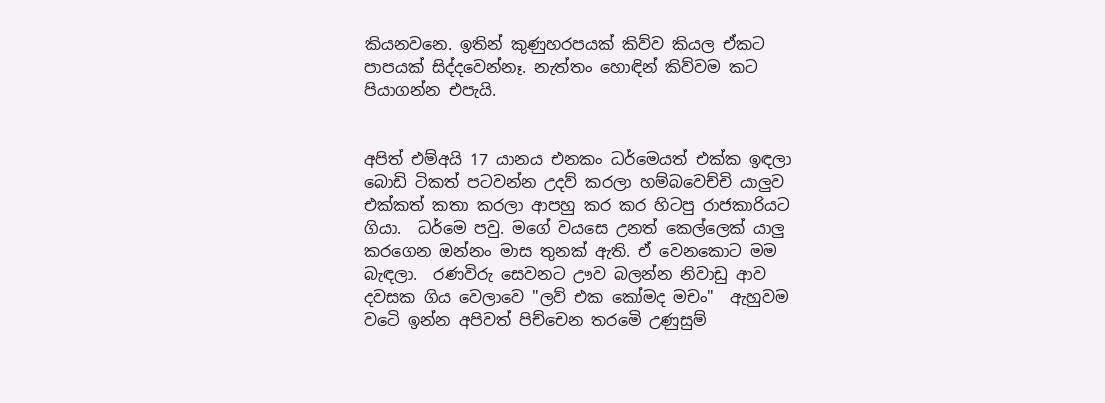කියනවනෙ. ඉතින් කුණුහරපයක් කිව්ව කියල ඒකට පාපයක් සිද්දවෙන්නෑ. නැත්තං හොඳින් කිව්වම කට පියාගන්න එපැයි.


අපිත් එම්අයි 17 යානය එනකං ධර්මෙයත් එක්ක ඉඳලා බොඩි ටිකත් පටවන්න උදව් කරලා හම්බවෙච්චි යාලුව එක්කත් කතා කරලා ආපහු කර කර හිටපු රාජකාරියට ගියා.  ධර්මෙ පවු. මගේ වයසෙ උනත් කෙල්ලෙක් යාලු කරගෙන ඔන්නං මාස තුනක් ඇති. ඒ වෙනකොට මම බැඳලා.  රණවිරු සෙවනට ඌව බලන්න නිවාඩු ආව දවසක ගිය වෙලාවෙ "ලව් එක කෝමද මචං"  ඇහුවම  වටෙි ඉන්න අපිවත් පිච්චෙන තරමෙි උණුසුම්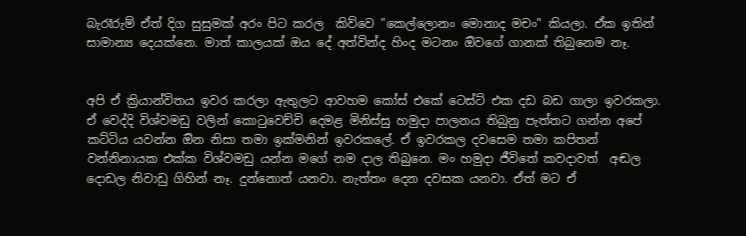බැරෑරුම් ඒත් දිග සුසුමක් අරං පිට කරල  කිව්වෙ "කෙල්ලොනං මොනාද මචං" කියලා. ඒක ඉතින් සාමාන්‍ය දෙයක්නෙ. මාත් කාලයක් ඔය දේ අත්වින්ද හිංද මටනං ඔිවගේ ගානක් තිබුනෙම නෑ.


අපි ඒ ක්‍රියාන්විතය ඉවර කරලා ඇතුලට ආවහම කෝස් එකේ ටෙස්ට් එක දඩ බඩ ගාලා ඉවරකලා. ඒ වෙද්දි විශ්වමඩු වලින් කොටුවෙච්චි දෙමළ මිනිස්සු හමුදා පාලනය තිබුනු පැත්තට ගන්න අපේ කට්ටිය යවන්න ඔින නිසා තමා ඉක්මනින් ඉවරකලේ. ඒ ඉවරකල දවසෙම තමා කපිතන් වන්නිනායක එක්ක විශ්වමඩු යන්න මගේ නම දාල තිබුනෙ. මං හමුදා ජීවිතේ කවදාවත්  අඬල දොඩල නිවාඩු ගිහින් නෑ. දුන්නොත් යනවා. නැත්තං දෙන දවසක යනවා. ඒත් මට ඒ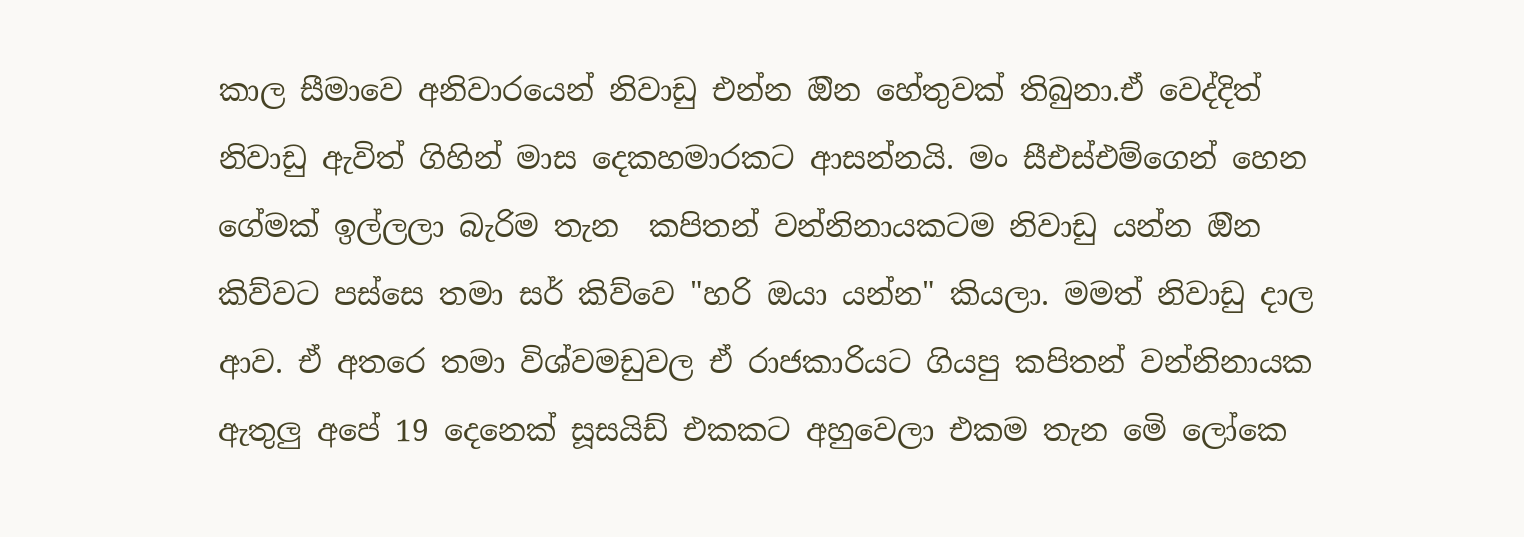කාල සීමාවෙ අනිවාරයෙන් නිවාඩු එන්න ඔින හේතුවක් තිබුනා.ඒ වෙද්දිත් නිවාඩු ඇවිත් ගිහින් මාස දෙකහමාරකට ආසන්නයි. මං සීඑස්එම්ගෙන් හෙන ගේමක් ඉල්ලලා බැරිම තැන  කපිතන් වන්නිනායකටම නිවාඩු යන්න ඔින කිව්වට පස්සෙ තමා සර් කිව්වෙ "හරි ඔයා යන්න" කියලා. මමත් නිවාඩු දාල ආව. ඒ අතරෙ තමා විශ්වමඩුවල ඒ රාජකාරියට ගියපු කපිතන් වන්නිනායක ඇතුලු අපේ 19 දෙනෙක් සූසයිඩ් එකකට අහුවෙලා එකම තැන මෙි ලෝකෙ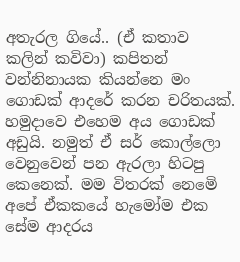අතැරල ගියේ.. (ඒ කතාව කලින් කවිවා) කපිතන් වන්නිනායක කියන්නෙ මං ගොඩක් ආදරේ කරන චරිතයක්.  හමුදාවෙ එහෙම අය ගොඩක් අඩුයි. නමුත් ඒ සර් කොල්ලො වෙනුවෙන් පන ඇරලා හිටපු කෙනෙක්. මම විතරක් නෙමෙි අපේ ඒකකයේ හැමෝම එක සේම ආදරය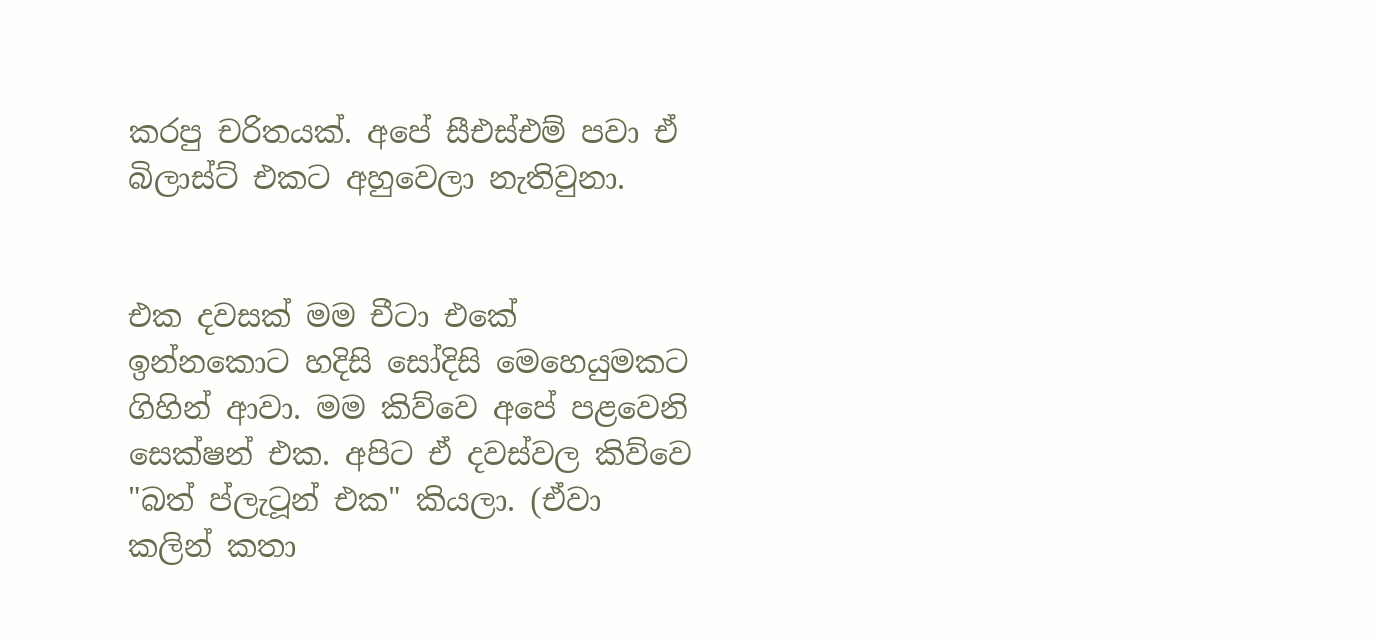කරපු චරිතයක්. අපේ සීඑස්එම් පවා ඒ බිලාස්ට් එකට අහුවෙලා නැතිවුනා.


එක දවසක් මම චීටා එකේ ඉන්නකොට හදිසි සෝදිසි මෙහෙයුමකට ගිහින් ආවා. මම කිව්වෙ අපේ පළවෙනි සෙක්ෂන් එක. අපිට ඒ දවස්වල කිව්වෙ "බත් ප්ලැටූන් එක" කියලා. (ඒවා කලින් කතා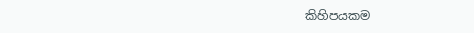කිහිපයකම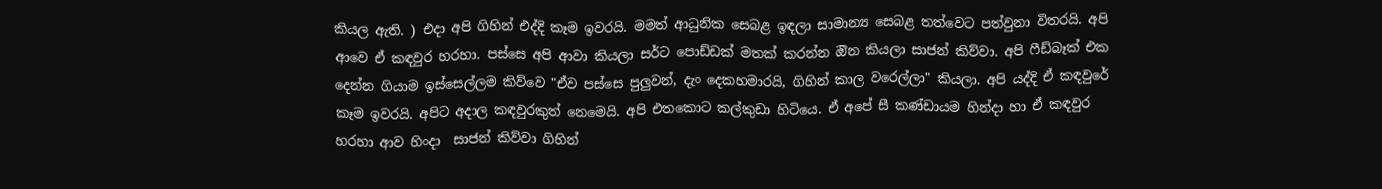කියල ඇති. ) එදා අපි ගිහින් එද්දි කෑම ඉවරයි. මමත් ආධුනික සෙබළ ඉඳලා සාමාන්‍ය සෙබළ තත්වෙට පත්වුනා විතරයි. අපි ආවෙ ඒ කඳවුර හරහා. පස්සෙ අපි ආවා කියලා සර්ට පොඩ්ඩක් මතක් කරන්න ඔින කියලා සාජන් කිව්වා. අපි ෆීඩ්බෑක් එක දෙන්න ගියාම ඉස්සෙල්ලම කිව්වෙ "ඒව පස්සෙ පුලුවන්, දැං දෙකහමාරයි, ගිහින් කාල වරෙල්ලා" කියලා. අපි යද්දි ඒ කඳවුරේ කෑම ඉවරයි. අපිට අදාල කඳවුරකුත් නෙමෙයි. අපි එතකොට කල්කුඩා හිටියෙ. ඒ අපේ සී කණ්ඩායම හින්දා හා ඒ කඳවුර හරහා ආව හිංදා  සාජන් කිව්වා ගිහින්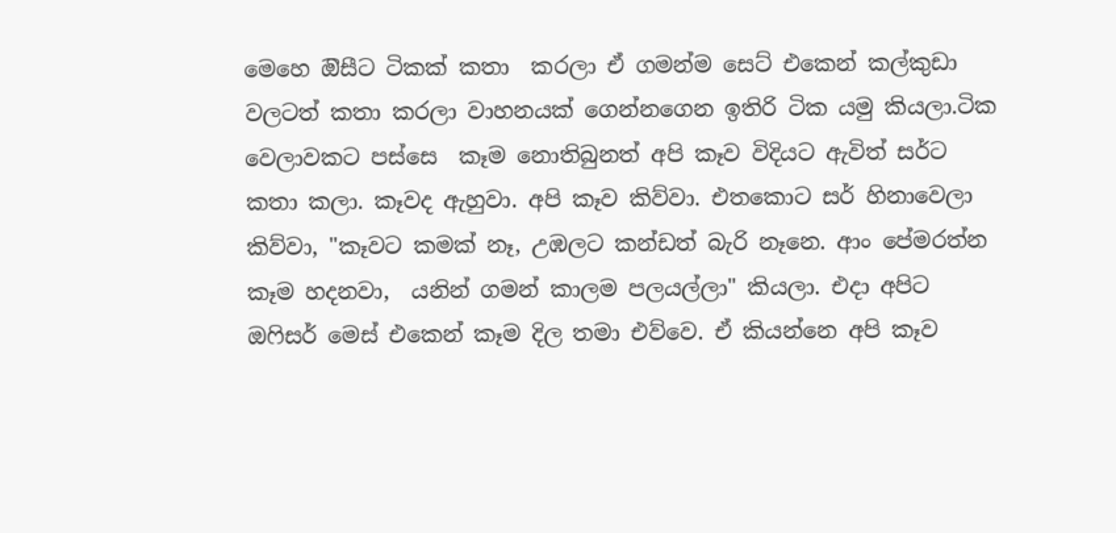මෙහෙ ඔිසීට ටිකක් කතා  කරලා ඒ ගමන්ම සෙට් එකෙන් කල්කුඩා වලටත් කතා කරලා වාහනයක් ගෙන්නගෙන ඉතිරි ටික යමු කියලා.ටික වෙලාවකට පස්සෙ  කෑම නොතිබුනත් අපි කෑව විදියට ඇවිත් සර්ට කතා කලා. කෑවද ඇහුවා. අපි කෑව කිව්වා. එතකොට සර් හිනාවෙලා කිව්වා, "කෑවට කමක් නෑ, උඹලට කන්ඩත් බැරි නෑනෙ. ආං පේමරත්න  කෑම හදනවා,  යනින් ගමන් කාලම පලයල්ලා" කියලා. එදා අපිට ඔෆිසර් මෙස් එකෙන් කෑම දිල තමා එව්වෙ. ඒ කියන්නෙ අපි කෑව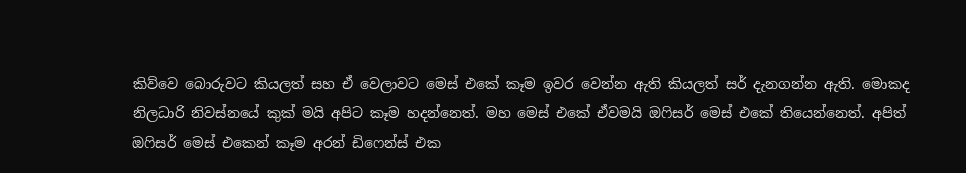කිව්වෙ බොරුවට කියලත් සහ ඒ වෙලාවට මෙස් එකේ කෑම ඉවර වෙන්න ඇති කියලත් සර් දැනගන්න ඇති. මොකද නිලධාරි නිවස්නයේ කුක් මයි අපිට කෑම හදන්නෙත්. මහ මෙස් එකේ ඒවමයි ඔෆිසර් මෙස් එකේ තියෙන්නෙත්. අපිත් ඔෆිසර් මෙස් එකෙන් කෑම අරන් ඩිෆෙන්ස් එක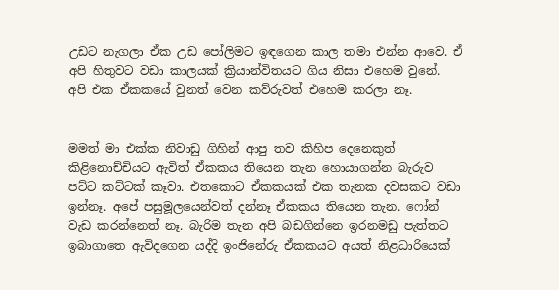උඩට නැගලා ඒක උඩ පෝලිමට ඉඳගෙන කාල තමා එන්න ආවෙ. ඒ අපි හිතුවට වඩා කාලයක් ක්‍රියාන්විතයට ගිය නිසා එහෙම වුනේ. අපි එක ඒකකයේ වුනත් වෙන කව්රුවත් එහෙම කරලා නෑ.


මමත් මා එක්ක නිවාඩු ගිහින් ආපු තව කිහිප දෙනෙකුත් කිළිනොච්චියට ඇවිත් ඒකකය තියෙන තැන හොයාගන්න බැරුව පට්ට කට්ටක් කෑවා. එතකොට ඒකකයක් එක තැනක දවසකට වඩා ඉන්නෑ. අපේ පසුමූලයෙන්වත් දන්නෑ ඒකකය තියෙන තැන. ෆෝන් වැඩ කරන්නෙත් නෑ. බැරිම තැන අපි බඩගින්නෙ ඉරනමඩු පැත්තට ඉබාගාතෙ ඇවිදගෙන යද්දි ඉංජිනේරු ඒකකයට අයත් නිළධාරියෙක්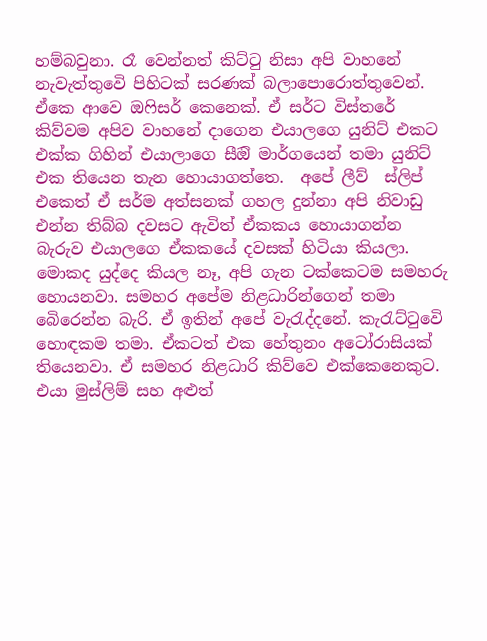හම්බවුනා. රෑ වෙන්නත් කිට්ටු නිසා අපි වාහනේ නැවැත්තුවෙි පිහිටක් සරණක් බලාපොරොත්තුවෙන්. ඒකෙ ආවෙ ඔෆිසර් කෙනෙක්. ඒ සර්ට විස්තරේ කිව්වම අපිව වාහනේ දාගෙන එයාලගෙ යුනිට් එකට එක්ක ගිහින් එයාලාගෙ සීඔි මාර්ගයෙන් තමා යුනිට් එක තියෙන තැන හොයාගත්තෙ.  අපේ ලීව්  ස්ලිප් එකෙත් ඒ සර්ම අත්සනක් ගහල දුන්නා අපි නිවාඩු එන්න තිබ්බ දවසට ඇවිත් ඒකකය හොයාගන්න බැරුව එයාලගෙ ඒකකයේ දවසක් හිටියා කියලා. මොකද යුද්දෙ කියල නෑ, අපි ගැන ටක්කෙටම සමහරු හොයනවා. සමහර අපේම නිළධාරින්ගෙන් තමා බෙිරෙන්න බැරි. ඒ ඉතින් අපේ වැරැද්දනේ. කැරැට්ටුවෙි හොඳකම තමා. ඒකටත් එක හේතුනං අටෝරාසියක් තියෙනවා. ඒ සමහර නිළධාරි කිව්වෙ එක්කෙනෙකුට. එයා මුස්ලිම් සහ අළුත්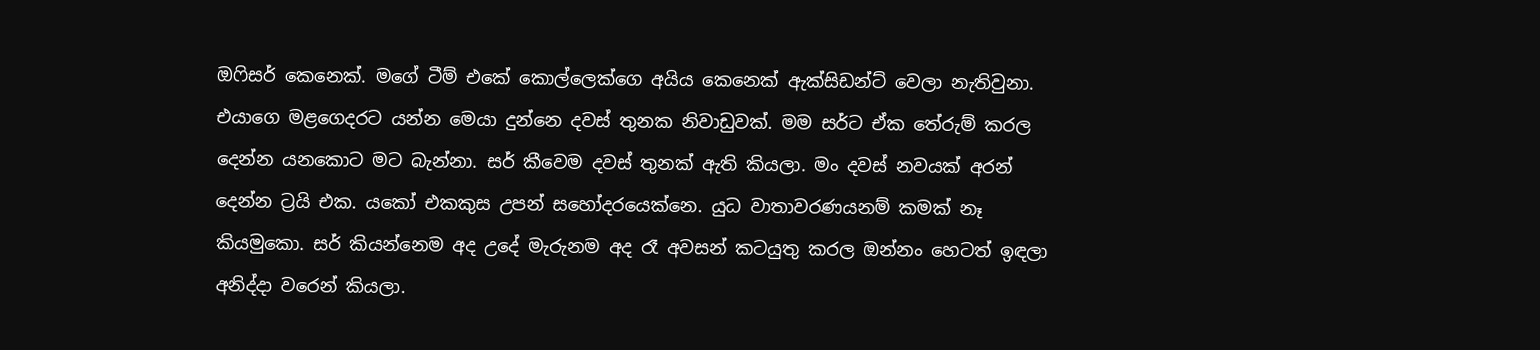ඔෆිසර් කෙනෙක්. මගේ ටීම් එකේ කොල්ලෙක්ගෙ අයිය කෙනෙක් ඇක්සිඩන්ට් වෙලා නැතිවුනා. එයාගෙ මළගෙදරට යන්න මෙයා දුන්නෙ දවස් තුනක නිවාඩුවක්. මම සර්ට ඒක තේරුම් කරල දෙන්න යනකොට මට බැන්නා. සර් කීවෙම දවස් තුනක් ඇති කියලා. මං දවස් නවයක් අරන් දෙන්න ට්‍රයි එක. යකෝ එකකුස උපන් සහෝදරයෙක්නෙ. යුධ වාතාවරණයනම් කමක් නෑ කියමුකො. සර් කියන්නෙම අද උදේ මැරුනම අද රෑ අවසන් කටයුතු කරල ඔන්නං හෙටත් ඉඳලා අනිද්දා වරෙන් කියලා.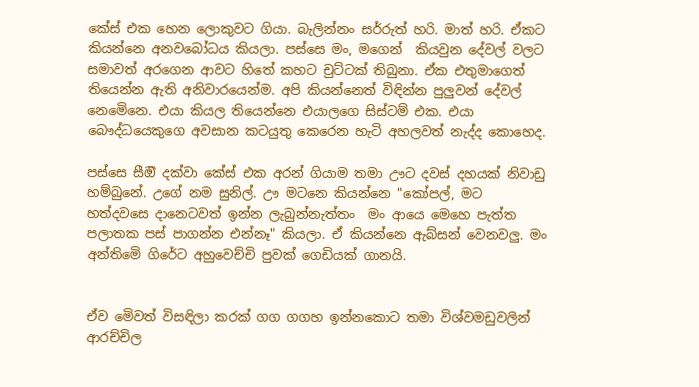කේස් එක හෙන ලොකුවට ගියා. බැලින්නං සර්රුත් හරි. මාත් හරි. ඒකට කියන්නෙ අනවබෝධය කියලා. පස්සෙ මං, මගෙන්  කියවුන දේවල් වලට  සමාවත් අරගෙන ආවට හිතේ කහට චුට්ටක් තිබුනා. ඒක එතුමාගෙත් තියෙන්න ඇති අනිවාරයෙන්ම. අපි කියන්නෙත් විඳින්න පුලුවන් දේවල් නෙමෙිනෙ. එයා කියල තියෙන්නෙ එයාලගෙ සිස්ටම් එක. එයා බෞද්ධයෙකුගෙ අවසාන කටයුතු කෙරෙන හැටි අහලවත් නැද්ද කොහෙද.

පස්සෙ සීඔි දක්වා කේස් එක අරන් ගියාම තමා ඌට දවස් දහයක් නිවාඩු හම්බුනේ. උගේ නම සුනිල්. ඌ මටනෙ කියන්නෙ "කෝපල්, මට හත්දවසෙ දානෙටවත් ඉන්න ලැබුන්නැත්තං  මං ආයෙ මෙහෙ පැත්ත පලාතක පස් පාගන්න එන්නෑ" කියලා. ඒ කියන්නෙ ඇබ්සන් වෙනවලු. මං අන්තිමෙි ගිරේට අහුවෙච්චි පුවක් ගෙඩියක් ගානයි.


ඒව මෙිවත් විසඳිලා කරක් ගග ගගහ ඉන්නකොට තමා විශ්වමඩුවලින් ආරච්චිල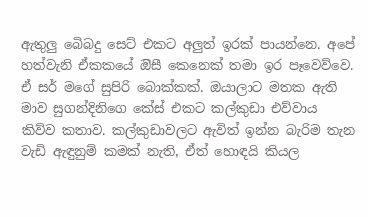ඇතුලු බෙිබදු සෙට් එකට අලුත් ඉරක් පායන්නෙ. අපේ හත්වැනි ඒකකයේ ඔිසී කෙනෙක් තමා ඉර පෑවෙව්වෙ. ඒ සර් මගේ සුපිරි බොක්කක්. ඔයාලාට මතක ඇති මාව සුගන්දිනිගෙ කේස් එකට කල්කුඩා එව්වාය කිව්ව කතාව. කල්කුඩාවලට ඇවිත් ඉන්න බැරිම තැන වැඩි ඇඳුනුම් කමක් නැති, ඒත් හොඳයි කියල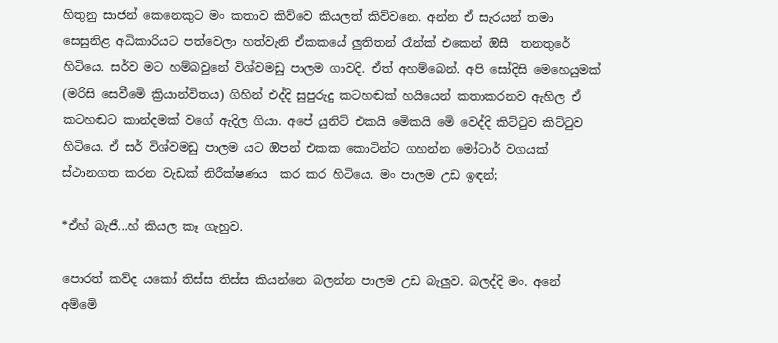හිතුනු සාජන් කෙනෙකුට මං කතාව කිව්වෙ කියලත් කිව්වනෙ. අන්න ඒ සැරයන් තමා සෙසුනිළ අධිකාරියට පත්වෙලා හත්වැනි ඒකකයේ ලුතිතන් රෑන්ක් එකෙන් ඔිසී  තනතුරේ හිටියෙ. සර්ව මට හම්බවුනේ විශ්වමඩු පාලම ගාවදි. ඒත් අහම්බෙන්. අපි සෝදිසි මෙහෙයුමක් (මරිසි සෙවීමෙි ක්‍රියාන්විතය) ගිහින් එද්දි සුපුරුදු කටහඬක් හයියෙන් කතාකරනව ඇහිල ඒ කටහඬට කාන්දමක් වගේ ඇදිල ගියා. අපේ යුනිට් එකයි මෙිකයි මෙි වෙද්දි කිට්ටුව කිට්ටුව හිටියෙ. ඒ සර් විශ්වමඩු පාලම යට ඔිපන් එකක කොටින්ට ගහන්න මෝටාර් වගයක් ස්ථානගත කරන වැඩක් නිරීක්ෂණය  කර කර හිටියෙ. මං පාලම උඩ ඉඳන්;

*ඒහ් බැජී...හ් කියල කෑ ගැහුව.

පොරත් කව්ද යකෝ තිස්ස තිස්ස කියන්නෙ බලන්න පාලම උඩ බැලුව. බලද්දි මං. අනේ අම්මෙි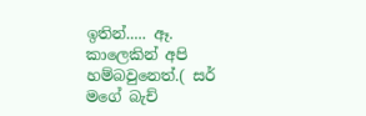ඉතින්..... ඈ. කාලෙකින් අපි හම්බවුනෙත්.( සර් මගේ බැච්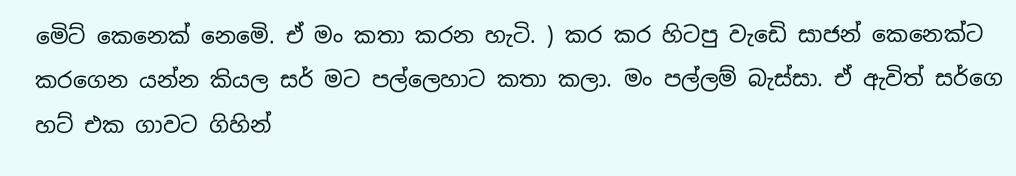මෙිට් කෙනෙක් නෙමෙි. ඒ මං කතා කරන හැටි. ) කර කර හිටපු වැඩෙි සාජන් කෙනෙක්ට කරගෙන යන්න කියල සර් මට පල්ලෙහාට කතා කලා. මං පල්ලම් බැස්සා. ඒ ඇවිත් සර්ගෙ හට් එක ගාවට ගිහින්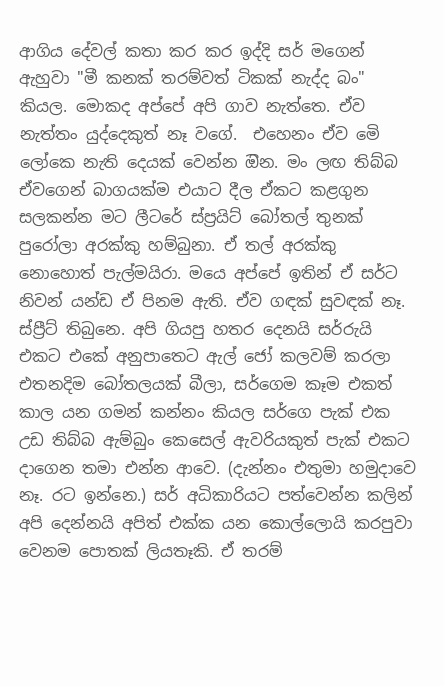ආගිය දේවල් කතා කර කර ඉද්දි සර් මගෙන් ඇහුවා "මී කනක් තරම්වත් ටිකක් නැද්ද බං" කියල. මොකද අප්පේ අපි ගාව නැත්තෙ. ඒව නැත්තං යුද්දෙකුත් නෑ වගේ.  එහෙනං ඒව මෙි ලෝකෙ නැති දෙයක් වෙන්න ඔින. මං ලඟ තිබ්බ ඒවගෙන් බාගයක්ම එයාට දීල ඒකට කළගුන සලකන්න මට ලීටරේ ස්ප්‍රයිට් බෝතල් තුනක් පුරෝලා අරක්කු හම්බුනා. ඒ තල් අරක්කු නොහොත් පැල්මයිරා. මයෙ අප්පේ ඉතින් ඒ සර්ට නිවන් යන්ඩ ඒ පිනම ඇති. ඒව ගඳක් සුවඳක් නෑ. ස්ප්‍රීට් තිබුනෙ. අපි ගියපු හතර දෙනයි සර්රුයි එකට එකේ අනුපාතෙට ඇල් ජෝ කලවම් කරලා එතනදිම බෝතලයක් බීලා, සර්ගෙම කෑම එකත් කාල යන ගමන් කන්නං කියල සර්ගෙ පැක් එක උඩ තිබ්බ ඇම්බුං කෙසෙල් ඇවරියකුත් පැක් එකට දාගෙන තමා එන්න ආවෙ. (දැන්නං එතුමා හමුදාවෙ නෑ. රට ඉන්නෙ.) සර් අධිකාරියට පත්වෙන්න කලින් අපි දෙන්නයි අපිත් එක්ක යන කොල්ලොයි කරපුවා වෙනම පොතක් ලියතෑකි. ඒ තරම්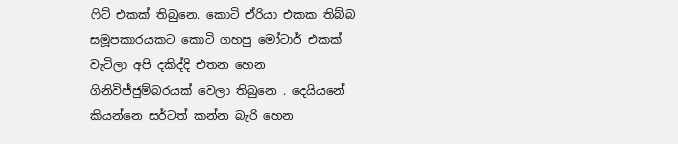ෆිට් එකක් තිබුනෙ. කොටි ඒරියා එකක තිබ්බ සමූපකාරයකට කොටි ගහපු මෝටාර් එකක් වැටිලා අපි දකිද්දි එතන හෙන ගිනිවිජ්ජුම්බරයක් වෙලා තිබුනෙ . දෙයියනේ කියන්නෙ සර්ටත් කන්න බැරි හෙන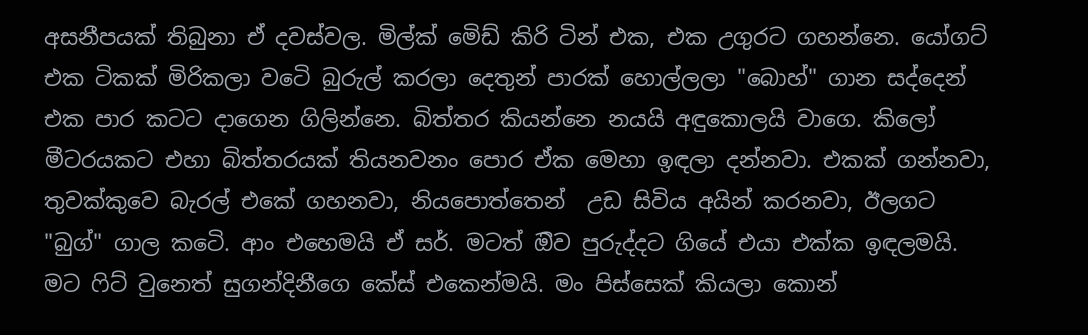අසනීපයක් තිබුනා ඒ දවස්වල. මිල්ක් මෙිඩ් කිරි ටින් එක, එක උගුරට ගහන්නෙ. යෝගට් එක ටිකක් මිරිකලා වටෙි බුරුල් කරලා දෙතුන් පාරක් හොල්ලලා "බොහ්" ගාන සද්දෙන් එක පාර කටට දාගෙන ගිලින්නෙ. බිත්තර කියන්නෙ නයයි අඳුකොලයි වාගෙ. කිලෝ මීටරයකට එහා බිත්තරයක් තියනවනං පොර ඒක මෙහා ඉඳලා දන්නවා. එකක් ගන්නවා, තුවක්කුවෙ බැරල් එකේ ගහනවා, නියපොත්තෙන්  උඩ සිවිය අයින් කරනවා, ඊලගට "බුග්" ගාල කටෙි. ආං එහෙමයි ඒ සර්. මටත් ඔිව පුරුද්දට ගියේ එයා එක්ක ඉඳලමයි. මට ෆිට් වුනෙත් සුගන්දිනීගෙ කේස් එකෙන්මයි. මං පිස්සෙක් කියලා කොන්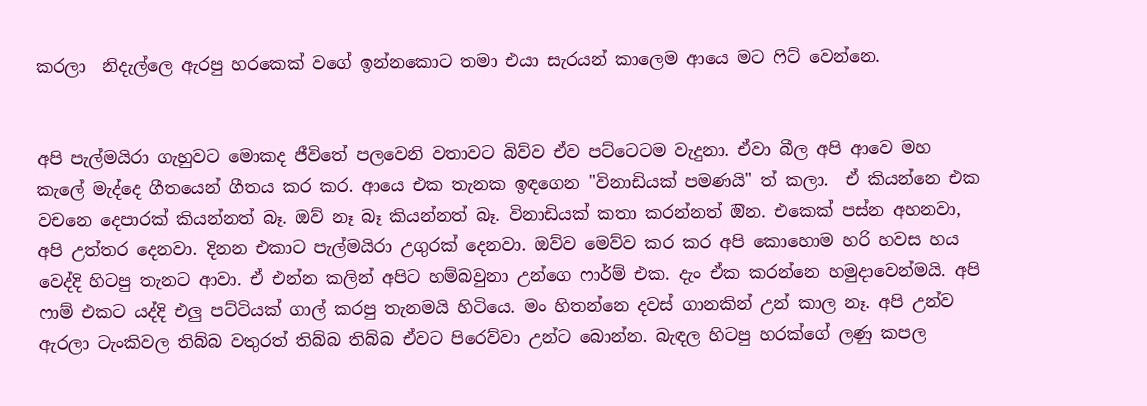කරලා  නිදැල්ලෙ ඇරපු හරකෙක් වගේ ඉන්නකොට තමා එයා සැරයන් කාලෙම ආයෙ මට ෆිට් වෙන්නෙ.


අපි පැල්මයිරා ගැහුවට මොකද ජීවිතේ පලවෙනි වතාවට බිව්ව ඒව පට්ටෙටම වැදුනා. ඒවා බීල අපි ආවෙ මහ කැලේ මැද්දෙ ගීතයෙන් ගීතය කර කර. ආයෙ එක තැනක ඉඳගෙන "විනාඩියක් පමණයි" ත් කලා.  ඒ කියන්නෙ එක වචනෙ දෙපාරක් කියන්නත් බෑ. ඔව් නෑ බෑ කියන්නත් බෑ. විනාඩියක් කතා කරන්නත් ඔින. එකෙක් පස්න අහනවා, අපි උත්තර දෙනවා. දිනන එකාට පැල්මයිරා උගුරක් දෙනවා. ඔව්ව මෙව්ව කර කර අපි කොහොම හරි හවස හය වෙද්දි හිටපු තැනට ආවා. ඒ එන්න කලින් අපිට හම්බවුනා උන්ගෙ ෆාර්ම් එක. දැං ඒක කරන්නෙ හමුදාවෙන්මයි. අපි ෆාම් එකට යද්දි එලු පට්ටියක් ගාල් කරපු තැනමයි හිටියෙ. මං හිතන්නෙ දවස් ගානකින් උන් කාල නෑ. අපි උන්ව ඇරලා ටැංකිවල තිබ්බ වතුරත් තිබ්බ තිබ්බ ඒවට පිරෙව්වා උන්ට බොන්න. බැඳල හිටපු හරක්ගේ ලණු කපල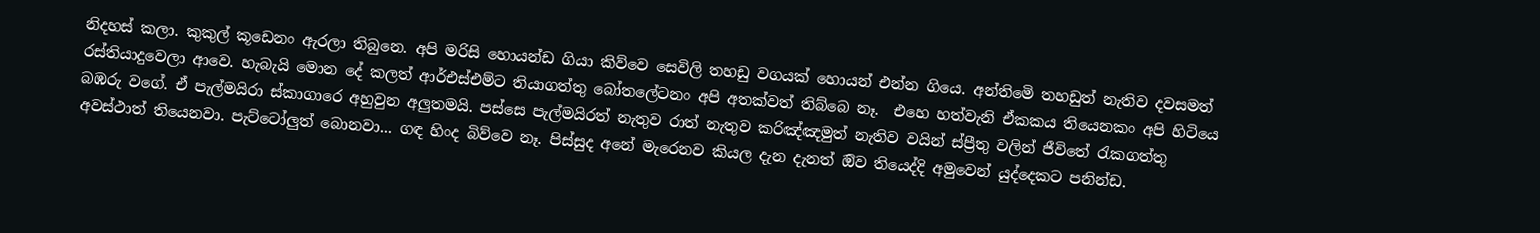නිදහස් කලා. කුකුල් කූඩෙනං ඇරලා තිබුනෙ. අපි මරිසි හොයන්ඩ ගියා කිව්වෙ සෙවිලි තහඩු වගයක් හොයන් එන්න ගියෙ. අන්තිමෙි තහඩුත් නැතිව දවසමත් රස්තියාදුවෙලා ආවෙ. හැබැයි මොන දේ කලත් ආර්එස්එම්ට තියාගත්තු බෝතලේටනං අපි අතක්වත් තිබ්බෙ නෑ.  එහෙ හත්වැනි ඒකකය තියෙනකං අපි හිටියෙ බඹරු වගේ. ඒ පැල්මයිරා ස්කාගාරෙ අහුවුන අලුතමයි. පස්සෙ පැල්මයිරත් නැතුව රාත් නැතුව කරිඤ්ඤමුත් නැතිව වයින් ස්ප්‍රීතු වලින් ජීවිතේ රැකගත්තු අවස්ථාත් තියෙනවා. පැට්ටෝලුත් බොනවා... ගඳ හිංද බිව්වෙ නෑ. පිස්සුද අනේ මැරෙනව කියල දැන දැනත් ඔිව තියෙද්දි අමුවෙන් යුද්දෙකට පනින්ඩ.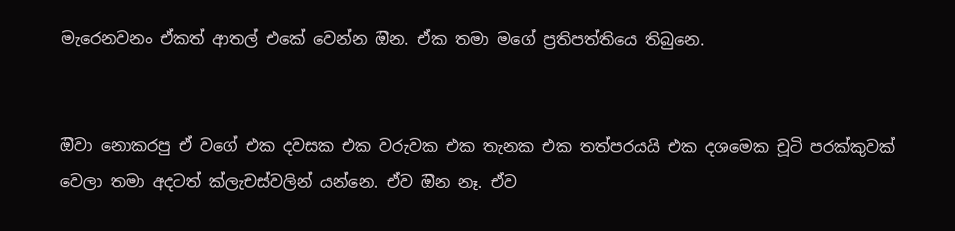මැරෙනවනං ඒකත් ආතල් එකේ වෙන්න ඔින. ඒක තමා මගේ ප්‍රතිපත්තියෙ තිබුනෙ.


ඔිවා නොකරපු ඒ වගේ එක දවසක එක වරුවක එක තැනක එක තත්පරයයි එක දශමෙක චූටි පරක්කුවක් වෙලා තමා අදටත් ක්ලැචස්වලින් යන්නෙ. ඒව ඔින නෑ. ඒව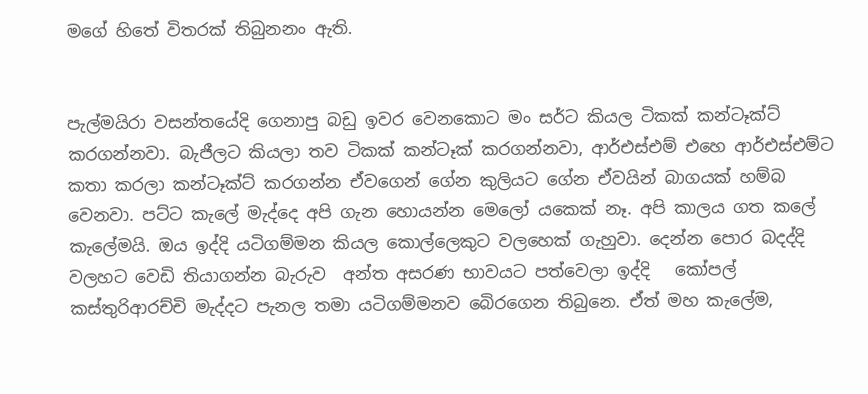මගේ හිතේ විතරක් තිබුනනං ඇති.


පැල්මයිරා වසන්තයේදි ගෙනාපු බඩු ඉවර වෙනකොට මං සර්ට කියල ටිකක් කන්ටෑක්ට් කරගන්නවා. බැජීලට කියලා තව ටිකක් කන්ටෑක් කරගන්නවා, ආර්එස්එම් එහෙ ආර්එස්එම්ට කතා කරලා කන්ටෑක්ට් කරගන්න ඒවගෙන් ගේන කුලියට ගේන ඒවයින් බාගයක් හම්බ වෙනවා. පට්ට කැලේ මැද්දෙ අපි ගැන හොයන්න මෙලෝ යකෙක් නෑ. අපි කාලය ගත කලේ කැලේමයි. ඔය ඉද්දි යටිගම්මන කියල කොල්ලෙකුට වලහෙක් ගැහුවා. දෙන්න පොර බදද්දි වලහට වෙඩි තියාගන්න බැරුව  අන්ත අසරණ භාවයට පත්වෙලා ඉද්දි   කෝපල් කස්තුරිආරච්චි මැද්දට පැනල තමා යටිගම්මනව බෙිරගෙන තිබුනෙ. ඒත් මහ කැලේම,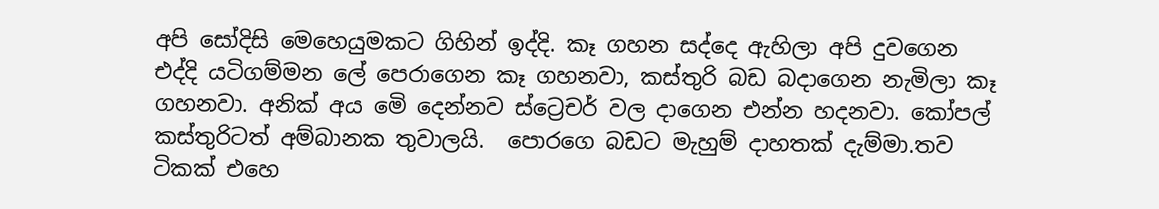අපි සෝදිසි මෙහෙයුමකට ගිහින් ඉද්දි. කෑ ගහන සද්දෙ ඇහිලා අපි දුවගෙන එද්දි යටිගම්මන ලේ පෙරාගෙන කෑ ගහනවා, කස්තුරි බඩ බදාගෙන නැමිලා කෑ ගහනවා. අනික් අය මෙි දෙන්නව ස්ට්‍රෙචර් වල දාගෙන එන්න හදනවා. කෝපල් කස්තුරිටත් අම්බානක තුවාලයි.  පොරගෙ බඩට මැහුම් දාහතක් දැම්මා.තව ටිකක් එහෙ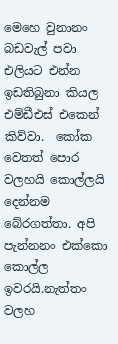මෙහෙ වුනානං බඩවැල් පවා එලියට එන්න ඉඩතිබුනා කියල එම්ඩීඑස් එකෙන් කිව්වා.  කෝක වෙතත් පොර වලහයි කොල්ලයි දෙන්නම බේරගත්තා. අපි පැන්නනං එක්කො කොල්ල ඉවරයි.නැත්තං වලහ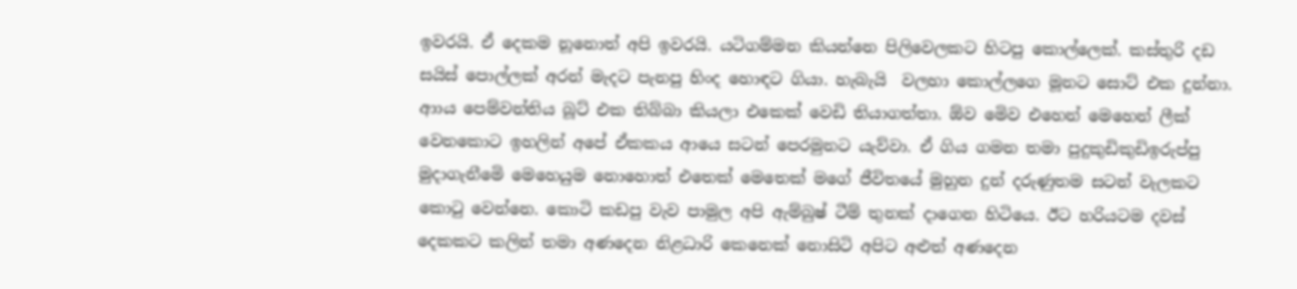ඉවරයි. ඒ දෙකම නූනොත් අපි ඉවරයි. යටිගම්මන කියන්නෙ පිලිවෙලකට හිටපු කොල්ලෙක්. කස්තුරි දඩ සයිස් පොල්ලක් අරන් මැදට පැනපු හිංද හොඳට ගියා. හැබැයි  වලහා කොල්ලගෙ මූනට සොට් එක දුන්නා.   ආාය පෙම්වන්තිය බූට් එක තිබ්බා කියලා එකෙක් වෙඩි තියාගත්තා. ඕව මෙිව එහෙන් මෙහෙන් ලීක් වෙනකොට ඉහලින් අපේ ඒකකය ආයෙ සටන් පෙරමුනට යැව්වා. ඒ ගිය ගමන තමා පුදුකුඩිකුඩිඉරුප්පු මුදාගැනීමෙි මෙහෙයුම නොහොත් එතෙක් මෙතෙක් මගේ ජීවිතයේ මුහුන දුන් දරුණුතම සටන් වැලකට කොටු වෙන්නෙ. කොටි කඩපු වැව පාමුල අපි ඇම්බුෂ් ටීම් තුනක් දාගෙන හිටියෙ. ඊට හරියටම දවස් දෙකකට කලින් තමා අණදෙන නිළධාරි කෙනෙක් නොසිටි අපිට අළුත් අණදෙන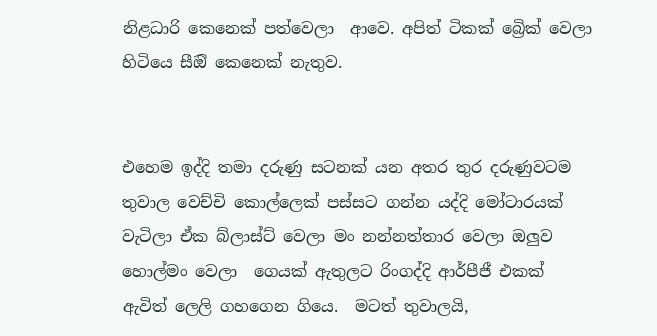නිළධාරි කෙනෙක් පත්වෙලා  ආවෙ. අපිත් ටිකක් බ්‍රෙික් වෙලා හිටියෙ සීඔි කෙනෙක් නැතුව.


එහෙම ඉද්දි තමා දරුණු සටනක් යන අතර තුර දරුණුවටම තුවාල වෙච්චි කොල්ලෙක් පස්සට ගන්න යද්දි මෝටාරයක් වැටිලා ඒක බ්ලාස්ට් වෙලා මං නන්නත්තාර වෙලා ඔලුව හොල්මං වෙලා  ගෙයක් ඇතුලට රිංගද්දි ආර්පීජී එකක් ඇවිත් ලෙලි ගහගෙන ගියෙ.  මටත් තුවාලයි,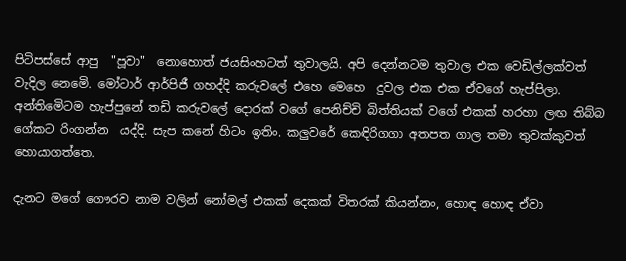පිටිපස්සේ ආපු  "පූවා"  නොහොත් ජයසිංහටත් තුවාලයි. අපි දෙන්නටම තුවාල එක වෙඩිල්ලක්වත් වැදිල නෙමෙි. මෝටාර් ආර්පිජී ගහද්දි කරුවලේ එහෙ මෙහෙ  දුවල එක එක ඒවගේ හැප්පිලා. අන්තිමෙිටම හැප්පුනේ තඩි කරුවලේ දොරක් වගේ පෙනිච්චි බිත්තියක් වගේ එකක් හරහා ලඟ තිබ්බ ගේකට රිංගන්න  යද්දි. සැප කනේ හිටං ඉතිං. කලුවරේ කෙඳිරිගගා අතපත ගාල තමා තුවක්කුවත් හොයාගත්තෙ.

දැනට මගේ ගෞරව නාම වලින් නෝමල් එකක් දෙකක් විතරක් කියන්නං, හොඳ හොඳ ඒවා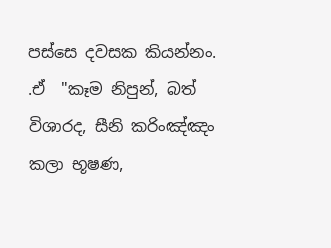පස්සෙ දවසක කියන්නං. .ඒ  "කෑම නිපුන්, බත් විශාරද, සීනි කරිංඤ්ඤං කලා භූෂණ,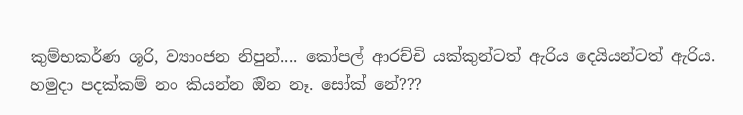කුම්භකර්ණ ශූරි, ව්‍යාංජන නිපුන්.... කෝපල් ආරච්චි යක්කුන්ටත් ඇරිය දෙයියන්ටත් ඇරිය. හමුදා පදක්කම් නං කියන්න ඔින නෑ. සෝක් නේ???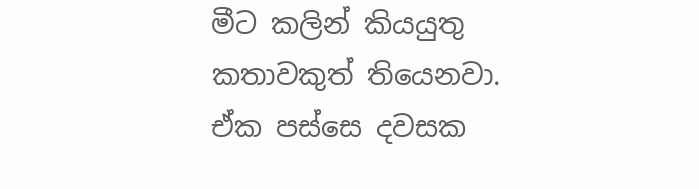මීට කලින් කියයුතු කතාවකුත් තියෙනවා. ඒක පස්සෙ දවසක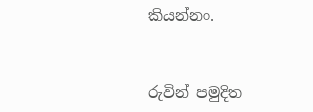කියන්නං.


රුවින් පමුදිත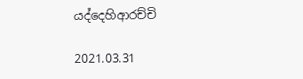යද්දෙහිආරච්චි

2021.03.31